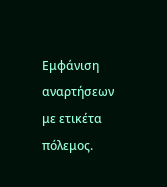Εμφάνιση αναρτήσεων με ετικέτα πόλεμος.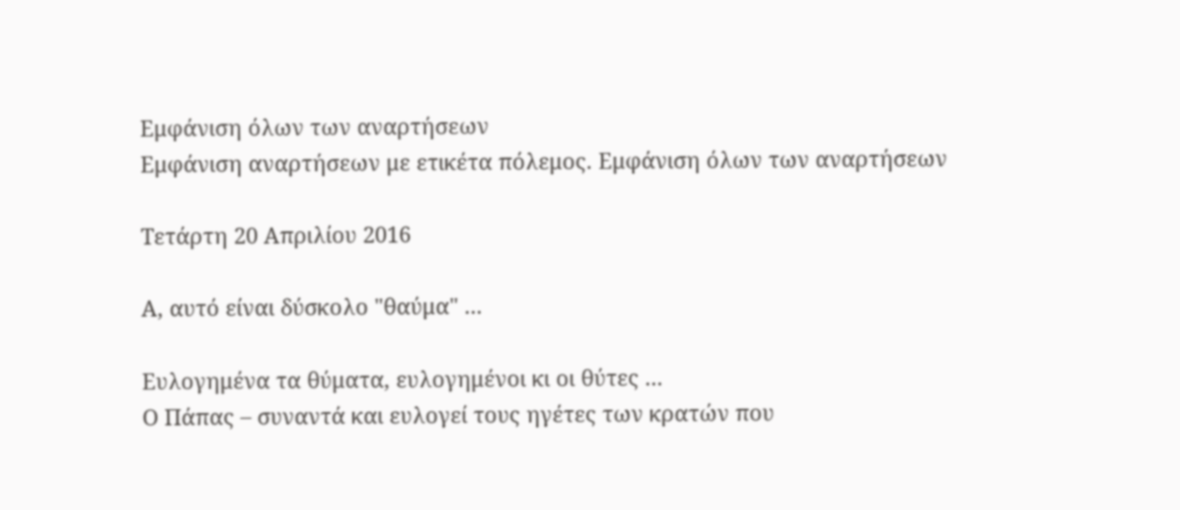Εμφάνιση όλων των αναρτήσεων
Εμφάνιση αναρτήσεων με ετικέτα πόλεμος. Εμφάνιση όλων των αναρτήσεων

Τετάρτη 20 Απριλίου 2016

Α, αυτό είναι δύσκολο "θαύμα" ...

Ευλογημένα τα θύματα, ευλογημένοι κι οι θύτες ...
Ο Πάπας – συναντά και ευλογεί τους ηγέτες των κρατών που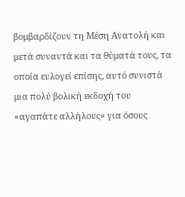βομβαρδίζουν τη Μέση Ανατολή και μετά συναντά και τα θύματά τους, τα οποία ευλογεί επίσης, αυτό συνιστά μια πολύ βολική εκδοχή του «αγαπάτε αλλήλους» για όσους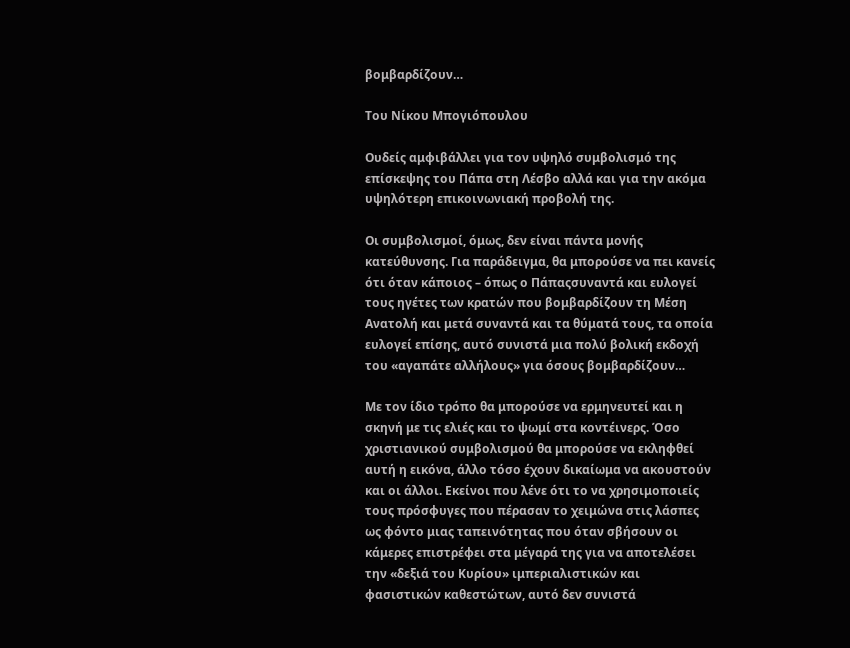βομβαρδίζουν…

Του Νίκου Μπογιόπουλου

Ουδείς αμφιβάλλει για τον υψηλό συμβολισμό της επίσκεψης του Πάπα στη Λέσβο αλλά και για την ακόμα υψηλότερη επικοινωνιακή προβολή της.

Οι συμβολισμοί, όμως, δεν είναι πάντα μονής κατεύθυνσης. Για παράδειγμα, θα μπορούσε να πει κανείς ότι όταν κάποιος – όπως ο Πάπαςσυναντά και ευλογεί τους ηγέτες των κρατών που βομβαρδίζουν τη Μέση Ανατολή και μετά συναντά και τα θύματά τους, τα οποία ευλογεί επίσης, αυτό συνιστά μια πολύ βολική εκδοχή του «αγαπάτε αλλήλους» για όσους βομβαρδίζουν…

Με τον ίδιο τρόπο θα μπορούσε να ερμηνευτεί και η σκηνή με τις ελιές και το ψωμί στα κοντέινερς. Όσο χριστιανικού συμβολισμού θα μπορούσε να εκληφθεί αυτή η εικόνα, άλλο τόσο έχουν δικαίωμα να ακουστούν και οι άλλοι. Εκείνοι που λένε ότι το να χρησιμοποιείς τους πρόσφυγες που πέρασαν το χειμώνα στις λάσπες ως φόντο μιας ταπεινότητας που όταν σβήσουν οι κάμερες επιστρέφει στα μέγαρά της για να αποτελέσει την «δεξιά του Κυρίου» ιμπεριαλιστικών και φασιστικών καθεστώτων, αυτό δεν συνιστά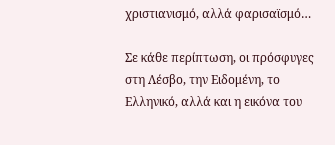χριστιανισμό, αλλά φαρισαϊσμό…

Σε κάθε περίπτωση, οι πρόσφυγες στη Λέσβο, την Ειδομένη, το Ελληνικό, αλλά και η εικόνα του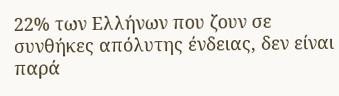22% των Ελλήνων που ζουν σε συνθήκες απόλυτης ένδειας, δεν είναι παρά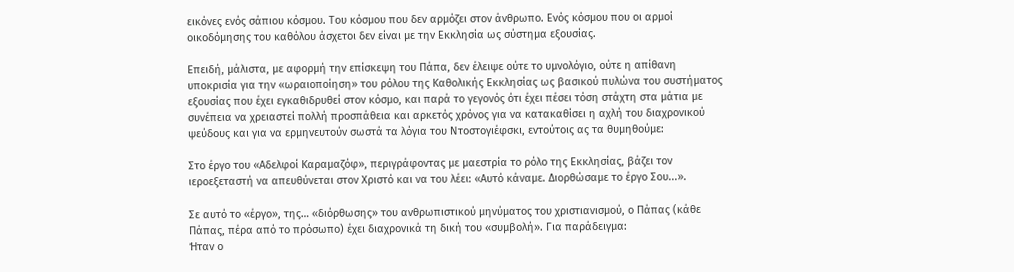εικόνες ενός σάπιου κόσμου. Του κόσμου που δεν αρμόζει στον άνθρωπο. Ενός κόσμου που οι αρμοί οικοδόμησης του καθόλου άσχετοι δεν είναι με την Εκκλησία ως σύστημα εξουσίας.

Επειδή, μάλιστα, με αφορμή την επίσκεψη του Πάπα, δεν έλειψε ούτε το υμνολόγιο, ούτε η απίθανη υποκρισία για την «ωραιοποίηση» του ρόλου της Καθολικής Εκκλησίας ως βασικού πυλώνα του συστήματος εξουσίας που έχει εγκαθιδρυθεί στον κόσμο, και παρά το γεγονός ότι έχει πέσει τόση στάχτη στα μάτια με συνέπεια να χρειαστεί πολλή προσπάθεια και αρκετός χρόνος για να κατακαθίσει η αχλή του διαχρονικού ψεύδους και για να ερμηνευτούν σωστά τα λόγια του Ντοστογιέφσκι, εντούτοις ας τα θυμηθούμε:

Στο έργο του «Αδελφοί Καραμαζόφ», περιγράφοντας με μαεστρία το ρόλο της Εκκλησίας, βάζει τον ιεροεξεταστή να απευθύνεται στον Χριστό και να του λέει: «Αυτό κάναμε. Διορθώσαμε το έργο Σου...».

Σε αυτό το «έργο», της… «διόρθωσης» του ανθρωπιστικού μηνύματος του χριστιανισμού, ο Πάπας (κάθε Πάπας, πέρα από το πρόσωπο) έχει διαχρονικά τη δική του «συμβολή». Για παράδειγμα:
Ήταν ο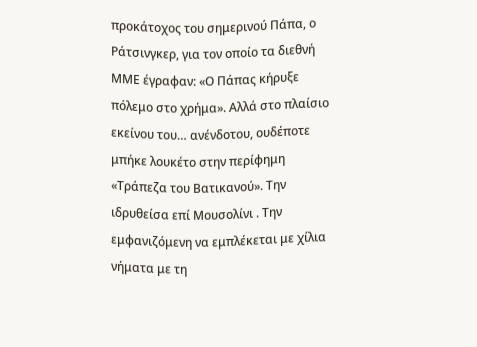προκάτοχος του σημερινού Πάπα, ο Ράτσινγκερ, για τον οποίο τα διεθνή ΜΜΕ έγραφαν: «Ο Πάπας κήρυξε πόλεμο στο χρήμα». Αλλά στο πλαίσιο εκείνου του… ανένδοτου, ουδέποτε μπήκε λουκέτο στην περίφημη «Τράπεζα του Βατικανού». Την ιδρυθείσα επί Μουσολίνι . Την εμφανιζόμενη να εμπλέκεται με χίλια νήματα με τη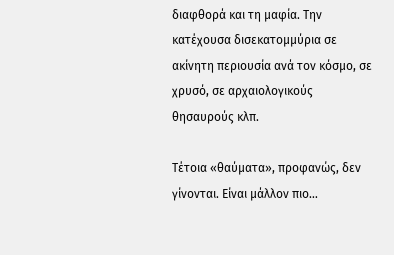διαφθορά και τη μαφία. Την κατέχουσα δισεκατομμύρια σε ακίνητη περιουσία ανά τον κόσμο, σε χρυσό, σε αρχαιολογικούς θησαυρούς κλπ.

Τέτοια «θαύματα», προφανώς, δεν γίνονται. Είναι μάλλον πιο…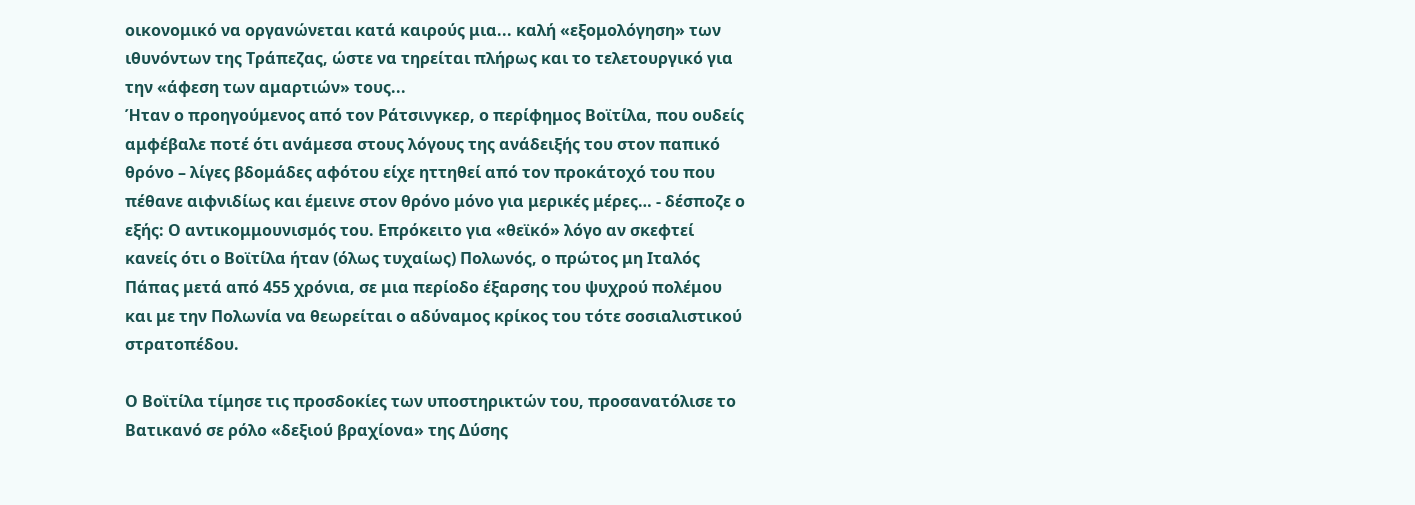οικονομικό να οργανώνεται κατά καιρούς μια... καλή «εξομολόγηση» των ιθυνόντων της Τράπεζας, ώστε να τηρείται πλήρως και το τελετουργικό για την «άφεση των αμαρτιών» τους...
Ήταν ο προηγούμενος από τον Ράτσινγκερ, ο περίφημος Βοϊτίλα, που ουδείς αμφέβαλε ποτέ ότι ανάμεσα στους λόγους της ανάδειξής του στον παπικό θρόνο – λίγες βδομάδες αφότου είχε ηττηθεί από τον προκάτοχό του που πέθανε αιφνιδίως και έμεινε στον θρόνο μόνο για μερικές μέρες… - δέσποζε ο εξής: Ο αντικομμουνισμός του. Επρόκειτο για «θεϊκό» λόγο αν σκεφτεί κανείς ότι ο Βοϊτίλα ήταν (όλως τυχαίως) Πολωνός, ο πρώτος μη Ιταλός Πάπας μετά από 455 χρόνια, σε μια περίοδο έξαρσης του ψυχρού πολέμου και με την Πολωνία να θεωρείται ο αδύναμος κρίκος του τότε σοσιαλιστικού στρατοπέδου.

Ο Βοϊτίλα τίμησε τις προσδοκίες των υποστηρικτών του, προσανατόλισε το Βατικανό σε ρόλο «δεξιού βραχίονα» της Δύσης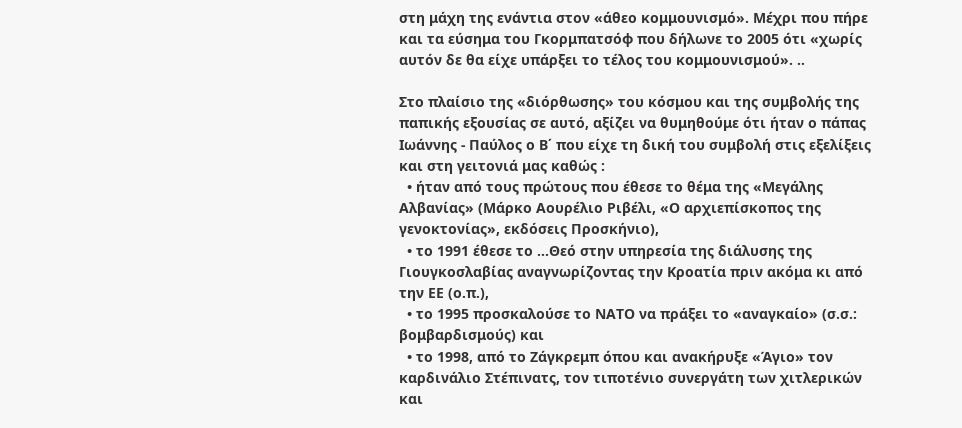στη μάχη της ενάντια στον «άθεο κομμουνισμό». Μέχρι που πήρε και τα εύσημα του Γκορμπατσόφ που δήλωνε το 2005 ότι «χωρίς αυτόν δε θα είχε υπάρξει το τέλος του κομμουνισμού». ..

Στο πλαίσιο της «διόρθωσης» του κόσμου και της συμβολής της παπικής εξουσίας σε αυτό, αξίζει να θυμηθούμε ότι ήταν ο πάπας Ιωάννης - Παύλος ο Β΄ που είχε τη δική του συμβολή στις εξελίξεις και στη γειτονιά μας καθώς :
  • ήταν από τους πρώτους που έθεσε το θέμα της «Μεγάλης Αλβανίας» (Μάρκο Αουρέλιο Ριβέλι, «Ο αρχιεπίσκοπος της γενοκτονίας», εκδόσεις Προσκήνιο),
  • το 1991 έθεσε το ...Θεό στην υπηρεσία της διάλυσης της Γιουγκοσλαβίας αναγνωρίζοντας την Κροατία πριν ακόμα κι από την ΕΕ (ο.π.),
  • το 1995 προσκαλούσε το ΝΑΤΟ να πράξει το «αναγκαίο» (σ.σ.: βομβαρδισμούς) και
  • το 1998, από το Ζάγκρεμπ όπου και ανακήρυξε «Άγιο» τον καρδινάλιο Στέπινατς, τον τιποτένιο συνεργάτη των χιτλερικών και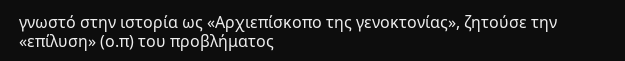γνωστό στην ιστορία ως «Αρχιεπίσκοπο της γενοκτονίας», ζητούσε την «επίλυση» (ο.π) του προβλήματος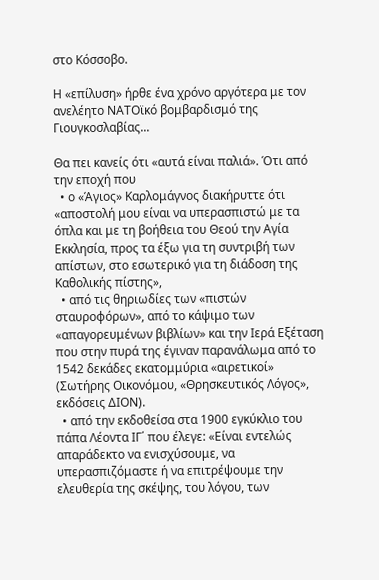στο Κόσσοβο.

Η «επίλυση» ήρθε ένα χρόνο αργότερα με τον ανελέητο ΝΑΤΟϊκό βομβαρδισμό της Γιουγκοσλαβίας...

Θα πει κανείς ότι «αυτά είναι παλιά». Ότι από την εποχή που
  • ο «Άγιος» Καρλομάγνος διακήρυττε ότι «αποστολή μου είναι να υπερασπιστώ με τα όπλα και με τη βοήθεια του Θεού την Αγία Εκκλησία, προς τα έξω για τη συντριβή των απίστων, στο εσωτερικό για τη διάδοση της Καθολικής πίστης»,
  • από τις θηριωδίες των «πιστών σταυροφόρων», από το κάψιμο των «απαγορευμένων βιβλίων» και την Ιερά Εξέταση που στην πυρά της έγιναν παρανάλωμα από το 1542 δεκάδες εκατομμύρια «αιρετικοί» (Σωτήρης Οικονόμου, «Θρησκευτικός Λόγος», εκδόσεις ΔΙΟΝ).
  • από την εκδοθείσα στα 1900 εγκύκλιο του πάπα Λέοντα ΙΓ΄ που έλεγε: «Είναι εντελώς απαράδεκτο να ενισχύσουμε, να υπερασπιζόμαστε ή να επιτρέψουμε την ελευθερία της σκέψης, του λόγου, των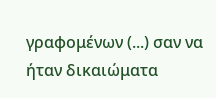γραφομένων (...) σαν να ήταν δικαιώματα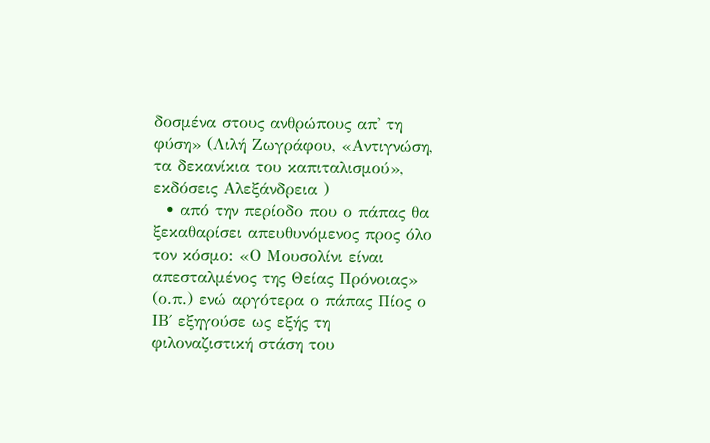δοσμένα στους ανθρώπους απ' τη φύση» (Λιλή Ζωγράφου, «Αντιγνώση, τα δεκανίκια του καπιταλισμού», εκδόσεις Αλεξάνδρεια )
  • από την περίοδο που ο πάπας θα ξεκαθαρίσει απευθυνόμενος προς όλο τον κόσμο: «Ο Μουσολίνι είναι απεσταλμένος της Θείας Πρόνοιας» (ο.π.) ενώ αργότερα ο πάπας Πίος ο ΙΒ΄ εξηγούσε ως εξής τη φιλοναζιστική στάση του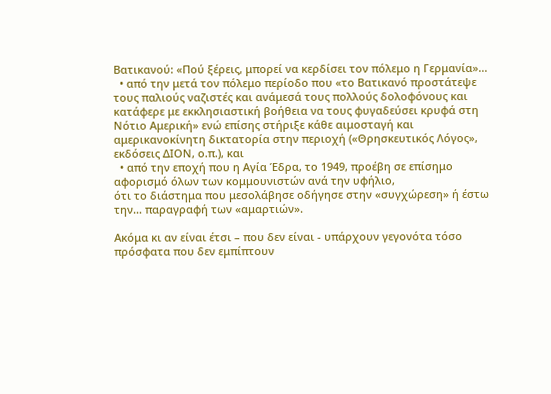Βατικανού: «Πού ξέρεις, μπορεί να κερδίσει τον πόλεμο η Γερμανία»...
  • από την μετά τον πόλεμο περίοδο που «το Βατικανό προστάτεψε τους παλιούς ναζιστές και ανάμεσά τους πολλούς δολοφόνους και κατάφερε με εκκλησιαστική βοήθεια να τους φυγαδεύσει κρυφά στη Νότιο Αμερική» ενώ επίσης στήριξε κάθε αιμοσταγή και αμερικανοκίνητη δικτατορία στην περιοχή («Θρησκευτικός Λόγος», εκδόσεις ΔΙΟΝ, ο.π.), και
  • από την εποχή που η Αγία Έδρα, το 1949, προέβη σε επίσημο αφορισμό όλων των κομμουνιστών ανά την υφήλιο,
ότι το διάστημα που μεσολάβησε οδήγησε στην «συγχώρεση» ή έστω την… παραγραφή των «αμαρτιών».

Ακόμα κι αν είναι έτσι – που δεν είναι - υπάρχουν γεγονότα τόσο πρόσφατα που δεν εμπίπτουν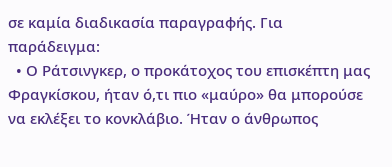σε καμία διαδικασία παραγραφής. Για παράδειγμα:
  • Ο Ράτσινγκερ, ο προκάτοχος του επισκέπτη μας Φραγκίσκου, ήταν ό,τι πιο «μαύρο» θα μπορούσε να εκλέξει το κονκλάβιο. Ήταν ο άνθρωπος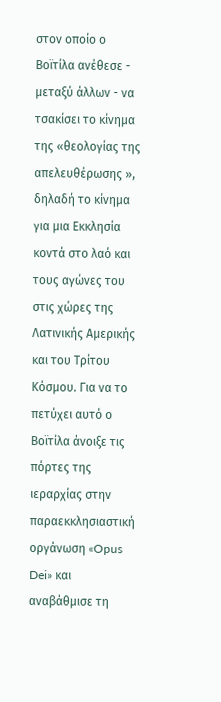στον οποίο ο Βοϊτίλα ανέθεσε - μεταξύ άλλων - να τσακίσει το κίνημα της «θεολογίας της απελευθέρωσης », δηλαδή το κίνημα για μια Εκκλησία κοντά στο λαό και τους αγώνες του στις χώρες της Λατινικής Αμερικής και του Τρίτου Κόσμου. Για να το πετύχει αυτό ο Βοϊτίλα άνοιξε τις πόρτες της ιεραρχίας στην παραεκκλησιαστική οργάνωση «Opus Dei» και αναβάθμισε τη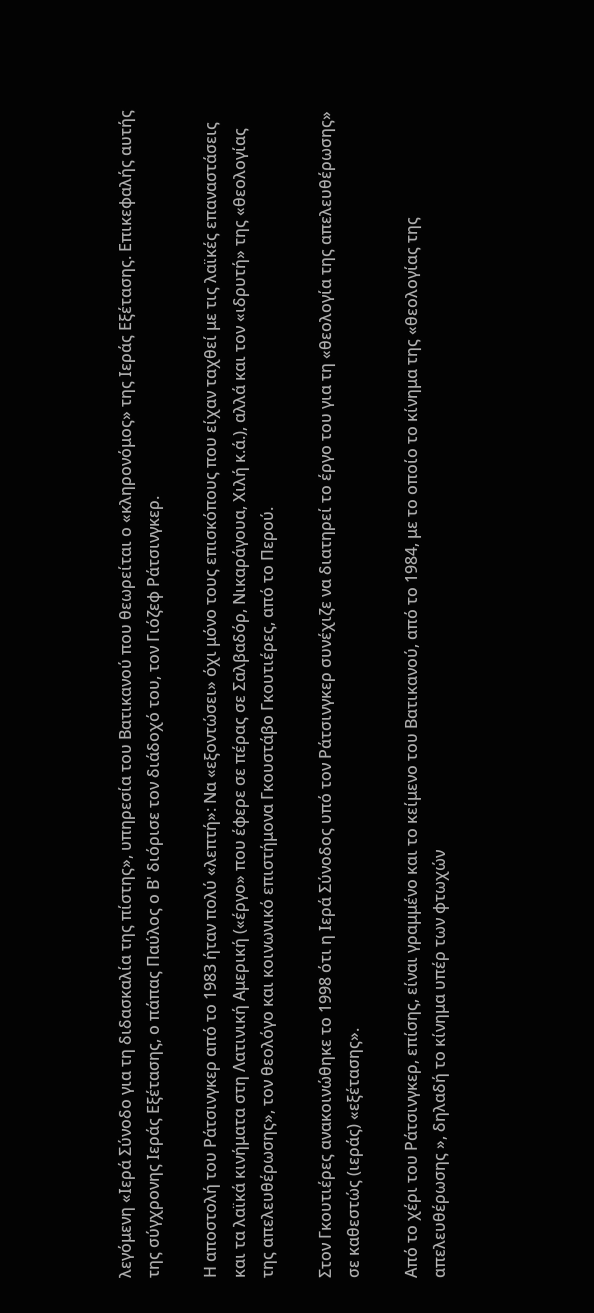λεγόμενη «Ιερά Σύνοδο για τη διδασκαλία της πίστης», υπηρεσία του Βατικανού που θεωρείται ο «κληρονόμος» της Ιεράς Εξέτασης. Επικεφαλής αυτής της σύγχρονης Ιεράς Εξέτασης, ο πάπας Παύλος ο Β' διόρισε τον διάδοχό του, τον Γιόζεφ Ράτσινγκερ.

Η αποστολή του Ράτσινγκερ από το 1983 ήταν πολύ «λεπτή»: Να «εξοντώσει» όχι μόνο τους επισκόπους που είχαν ταχθεί με τις λαϊκές επαναστάσεις και τα λαϊκά κινήματα στη Λατινική Αμερική («έργο» που έφερε σε πέρας σε Σαλβαδόρ, Νικαράγουα, Χιλή κ.ά.), αλλά και τον «ιδρυτή» της «θεολογίας της απελευθέρωσης», τον θεολόγο και κοινωνικό επιστήμονα Γκουστάβο Γκουτιέρες, από το Περού.

Στον Γκουτιέρες ανακοινώθηκε το 1998 ότι η Ιερά Σύνοδος υπό τον Ράτσινγκερ συνέχιζε να διατηρεί το έργο του για τη «θεολογία της απελευθέρωσης» σε καθεστώς (ιεράς) «εξέτασης».

Από το χέρι του Ράτσινγκερ, επίσης, είναι γραμμένο και το κείμενο του Βατικανού, από το 1984, με το οποίο το κίνημα της «θεολογίας της απελευθέρωσης », δηλαδή το κίνημα υπέρ των φτωχών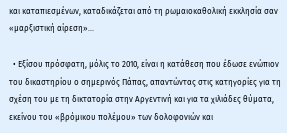και καταπιεσμένων, καταδικάζεται από τη ρωμαιοκαθολική εκκλησία σαν «μαρξιστική αίρεση»...

  • Εξίσου πρόσφατη, μόλις το 2010, είναι η κατάθεση που έδωσε ενώπιον του δικαστηρίου ο σημερινός Πάπας, απαντώντας στις κατηγορίες για τη σχέση του με τη δικτατορία στην Αργεντινή και για τα χιλιάδες θύματα, εκείνου του «βρόμικου πολέμου» των δολοφονιών και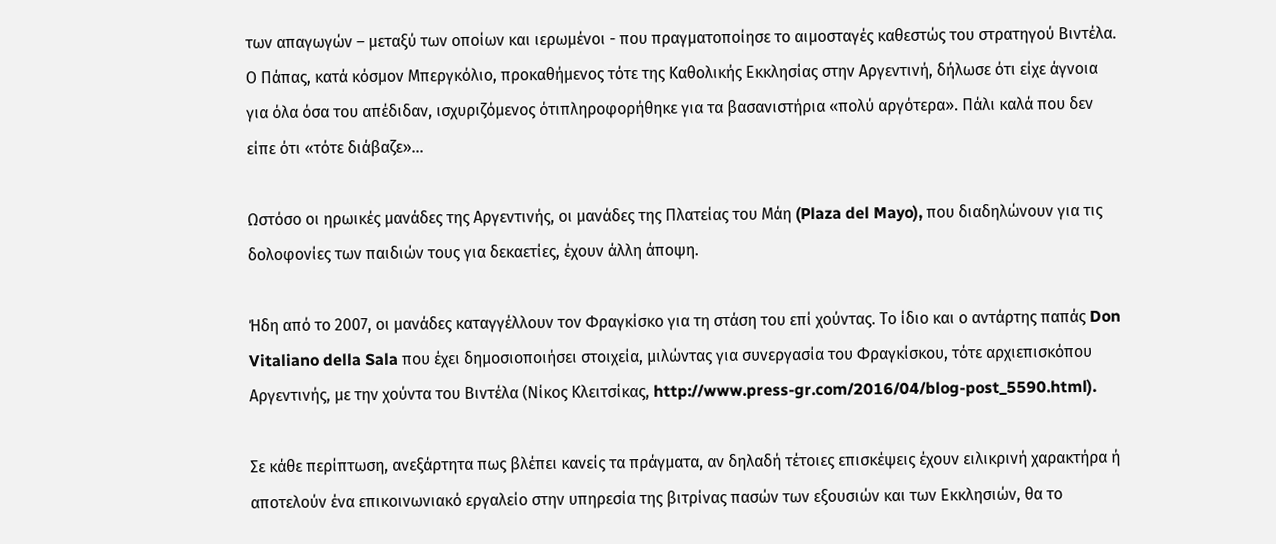των απαγωγών – μεταξύ των οποίων και ιερωμένοι - που πραγματοποίησε το αιμοσταγές καθεστώς του στρατηγού Βιντέλα.
Ο Πάπας, κατά κόσμον Μπεργκόλιο, προκαθήμενος τότε της Καθολικής Εκκλησίας στην Αργεντινή, δήλωσε ότι είχε άγνοια για όλα όσα του απέδιδαν, ισχυριζόμενος ότιπληροφορήθηκε για τα βασανιστήρια «πολύ αργότερα». Πάλι καλά που δεν είπε ότι «τότε διάβαζε»…

Ωστόσο οι ηρωικές μανάδες της Αργεντινής, οι μανάδες της Πλατείας του Μάη (Plaza del Mayo), που διαδηλώνουν για τις δολοφονίες των παιδιών τους για δεκαετίες, έχουν άλλη άποψη.

Ήδη από το 2007, οι μανάδες καταγγέλλουν τον Φραγκίσκο για τη στάση του επί χούντας. Το ίδιο και ο αντάρτης παπάς Don Vitaliano della Sala που έχει δημοσιοποιήσει στοιχεία, μιλώντας για συνεργασία του Φραγκίσκου, τότε αρχιεπισκόπου Αργεντινής, με την χούντα του Βιντέλα (Νίκος Κλειτσίκας, http://www.press-gr.com/2016/04/blog-post_5590.html).

Σε κάθε περίπτωση, ανεξάρτητα πως βλέπει κανείς τα πράγματα, αν δηλαδή τέτοιες επισκέψεις έχουν ειλικρινή χαρακτήρα ή αποτελούν ένα επικοινωνιακό εργαλείο στην υπηρεσία της βιτρίνας πασών των εξουσιών και των Εκκλησιών, θα το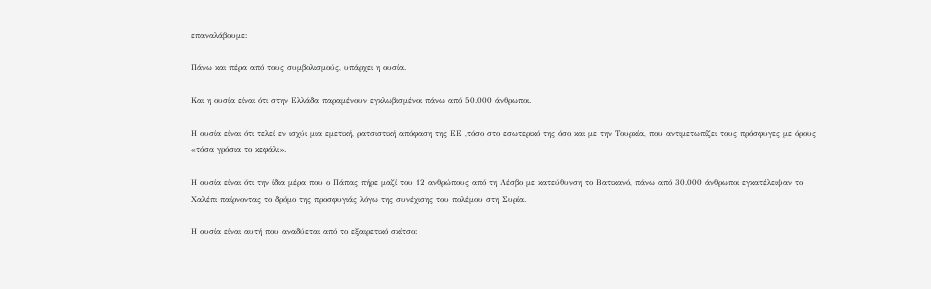επαναλάβουμε:

Πάνω και πέρα από τους συμβολισμούς, υπάρχει η ουσία.

Και η ουσία είναι ότι στην Ελλάδα παραμένουν εγκλωβισμένοι πάνω από 50.000 άνθρωποι.

Η ουσία είναι ότι τελεί εν ισχύι μια εμετική, ρατσιστική απόφαση της ΕΕ ,τόσο στο εσωτερικό της όσο και με την Τουρκία, που αντιμετωπίζει τους πρόσφυγες με όρους «τόσα γρόσια το κεφάλι».

Η ουσία είναι ότι την ίδια μέρα που ο Πάπας πήρε μαζί του 12 ανθρώπους από τη Λέσβο με κατεύθυνση το Βατικανό, πάνω από 30.000 άνθρωποι εγκατέλειψαν το Χαλέπι παίρνοντας το δρόμο της προσφυγιάς λόγω της συνέχισης του πολέμου στη Συρία.

Η ουσία είναι αυτή που αναδύεται από το εξαιρετικό σκίτσο: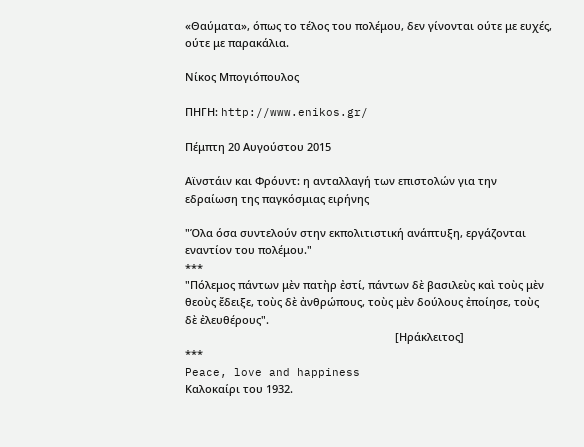«Θαύματα», όπως το τέλος του πολέμου, δεν γίνονται ούτε με ευχές, ούτε με παρακάλια.

Νίκος Μπογιόπουλος

ΠΗΓΗ: http://www.enikos.gr/

Πέμπτη 20 Αυγούστου 2015

Αϊνστάιν και Φρόυντ: η ανταλλαγή των επιστολών για την εδραίωση της παγκόσμιας ειρήνης

"Όλα όσα συντελούν στην εκπολιτιστική ανάπτυξη, εργάζονται εναντίον του πολέμου."
***
"Πόλεμος πάντων μὲν πατὴρ ἐστί, πάντων δὲ βασιλεὺς καὶ τοὺς μὲν θεοὺς ἔδειξε, τοὺς δὲ ἀνθρώπους, τοὺς μὲν δούλους ἐποίησε, τοὺς δὲ ἐλευθέρους".
                                                                      [Ηράκλειτος]
***
Peace, love and happiness
Καλοκαίρι του 1932.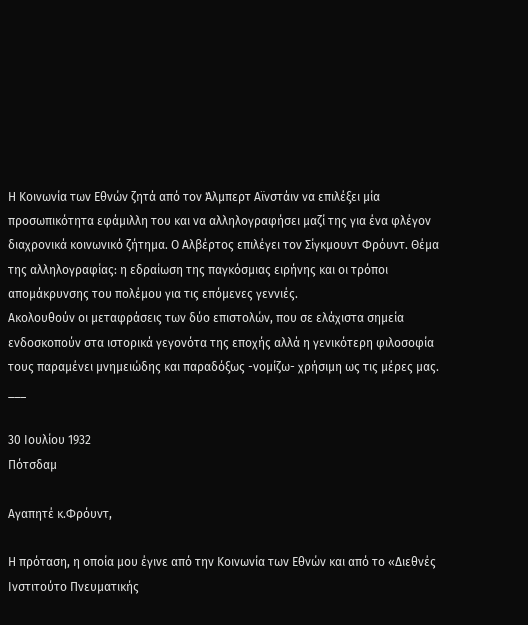Η Κοινωνία των Εθνών ζητά από τον Άλμπερτ Αϊνστάιν να επιλέξει μία προσωπικότητα εφάμιλλη του και να αλληλογραφήσει μαζί της για ένα φλέγον διαχρονικά κοινωνικό ζήτημα. Ο Αλβέρτος επιλέγει τον Σίγκμουντ Φρόυντ. Θέμα της αλληλογραφίας: η εδραίωση της παγκόσμιας ειρήνης και οι τρόποι απομάκρυνσης του πολέμου για τις επόμενες γεννιές.
Ακολουθούν οι μεταφράσεις των δύο επιστολών, που σε ελάχιστα σημεία ενδοσκοπούν στα ιστορικά γεγονότα της εποχής αλλά η γενικότερη φιλοσοφία τους παραμένει μνημειώδης και παραδόξως -νομίζω- χρήσιμη ως τις μέρες μας.
___

30 Ιουλίου 1932
Πότσδαμ

Αγαπητέ κ.Φρόυντ,

Η πρόταση, η οποία μου έγινε από την Κοινωνία των Εθνών και από το «Διεθνές Ινστιτούτο Πνευματικής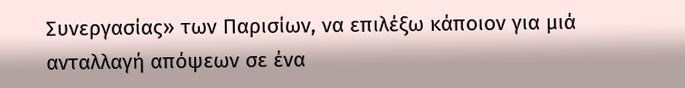Συνεργασίας» των Παρισίων, να επιλέξω κάποιον για μιά ανταλλαγή απόψεων σε ένα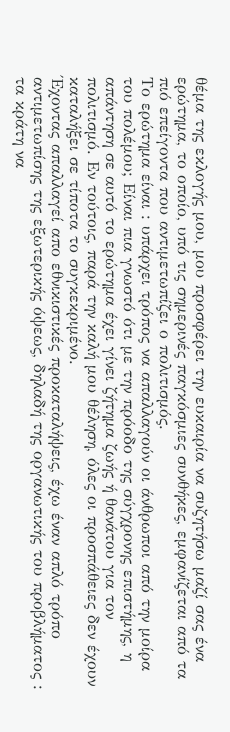θέμα της εκλογής μου, μου προσφέρει την ευκαιρία να συζητήσω μαζί σας ένα ερώτημα, το οποίο, υπό τις σημερινές παγκόσμιες συνθήκες, εμφανίζεται από τα πιό επείγοντα που αντιμετωπίζει ο πολιτισμός.
Το ερώτημα είναι : υπάρχει τρόπος να απαλλαγούν οι άνθρωποι από την μοίρα του πολέμου; Είναι πια γνωστό ότι με την πρόοδο της σύγχρονης επιστήμης, η απάντηση σε αυτό το ερώτημα έχει γίνει ζήτημα ζωής ή θανάτου για τον πολιτισμό. Εν τούτοις, παρά την καλή μου θέληση, όλες οι προσπάθειες δεν έχουν καταλήξει σε τίποτα το συγκεκριμένο.
Έχοντας απαλλαγεί απο εθνικιστικές προκαταλήψεις, έχω έναν απλό τρόπο αντιμετωπίσης της εξωτερικής όψεως, δηλαδή της οργανωτικής του προβλήματος : τα κράτη να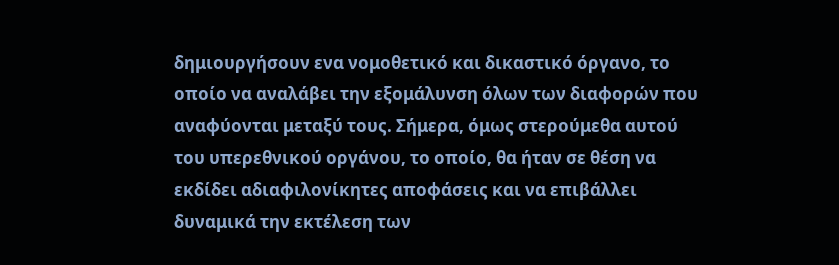δημιουργήσουν ενα νομοθετικό και δικαστικό όργανο, το οποίο να αναλάβει την εξομάλυνση όλων των διαφορών που αναφύονται μεταξύ τους. Σήμερα, όμως στερούμεθα αυτού του υπερεθνικού οργάνου, το οποίο, θα ήταν σε θέση να εκδίδει αδιαφιλονίκητες αποφάσεις και να επιβάλλει δυναμικά την εκτέλεση των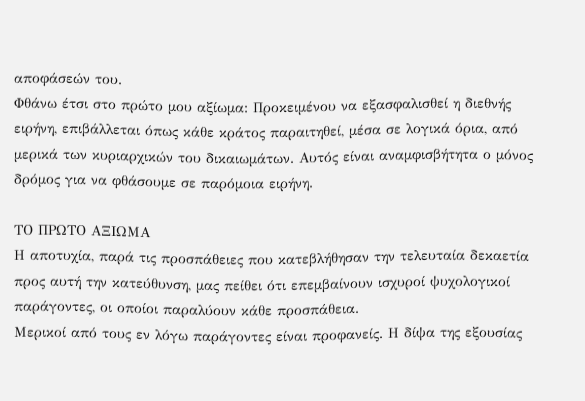αποφάσεών του.
Φθάνω έτσι στο πρώτο μου αξίωμα: Προκειμένου να εξασφαλισθεί η διεθνής ειρήνη, επιβάλλεται όπως κάθε κράτος παραιτηθεί, μέσα σε λογικά όρια, από μερικά των κυριαρχικών του δικαιωμάτων. Αυτός είναι αναμφισβήτητα ο μόνος δρόμος για να φθάσουμε σε παρόμοια ειρήνη.

ΤΟ ΠΡΩΤΟ ΑΞΙΩΜΑ
Η αποτυχία, παρά τις προσπάθειες που κατεβλήθησαν την τελευταία δεκαετία προς αυτή την κατεύθυνση, μας πείθει ότι επεμβαίνουν ισχυροί ψυχολογικοί παράγοντες, οι οποίοι παραλύουν κάθε προσπάθεια.
Μερικοί από τους εν λόγω παράγοντες είναι προφανείς. Η δίψα της εξουσίας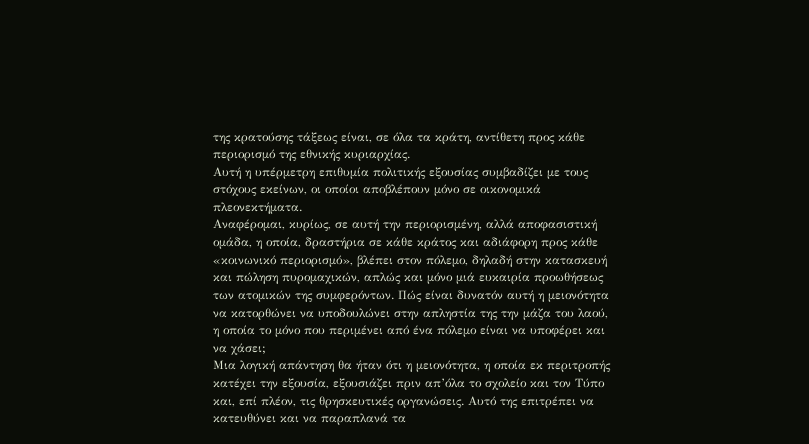της κρατούσης τάξεως είναι, σε όλα τα κράτη, αντίθετη προς κάθε περιορισμό της εθνικής κυριαρχίας.
Αυτή η υπέρμετρη επιθυμία πολιτικής εξουσίας συμβαδίζει με τους στόχους εκείνων, οι οποίοι αποβλέπουν μόνο σε οικονομικά πλεονεκτήματα.
Αναφέρομαι, κυρίως, σε αυτή την περιορισμένη, αλλά αποφασιστική ομάδα, η οποία, δραστήρια σε κάθε κράτος και αδιάφορη προς κάθε «κοινωνικό περιορισμό», βλέπει στον πόλεμο, δηλαδή στην κατασκευή και πώληση πυρομαχικών, απλώς και μόνο μιά ευκαιρία προωθήσεως των ατομικών της συμφερόντων. Πώς είναι δυνατόν αυτή η μειονότητα να κατορθώνει να υποδουλώνει στην απληστία της την μάζα του λαού, η οποία το μόνο που περιμένει από ένα πόλεμο είναι να υποφέρει και να χάσει;
Μια λογική απάντηση θα ήταν ότι η μειονότητα, η οποία εκ περιτροπής κατέχει την εξουσία, εξουσιάζει πριν απ’όλα το σχολείο και τον Τύπο και, επί πλέον, τις θρησκευτικές οργανώσεις. Αυτό της επιτρέπει να κατευθύνει και να παραπλανά τα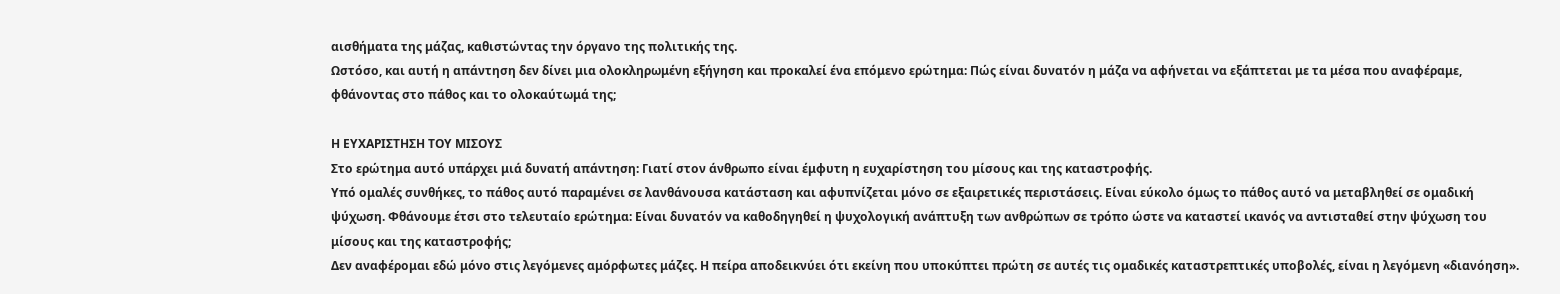αισθήματα της μάζας, καθιστώντας την όργανο της πολιτικής της.
Ωστόσο, και αυτή η απάντηση δεν δίνει μια ολοκληρωμένη εξήγηση και προκαλεί ένα επόμενο ερώτημα: Πώς είναι δυνατόν η μάζα να αφήνεται να εξάπτεται με τα μέσα που αναφέραμε, φθάνοντας στο πάθος και το ολοκαύτωμά της;

Η ΕΥΧΑΡΙΣΤΗΣΗ ΤΟΥ ΜΙΣΟΥΣ
Στο ερώτημα αυτό υπάρχει μιά δυνατή απάντηση: Γιατί στον άνθρωπο είναι έμφυτη η ευχαρίστηση του μίσους και της καταστροφής.
Υπό ομαλές συνθήκες, το πάθος αυτό παραμένει σε λανθάνουσα κατάσταση και αφυπνίζεται μόνο σε εξαιρετικές περιστάσεις. Είναι εύκολο όμως το πάθος αυτό να μεταβληθεί σε ομαδική ψύχωση. Φθάνουμε έτσι στο τελευταίο ερώτημα: Είναι δυνατόν να καθοδηγηθεί η ψυχολογική ανάπτυξη των ανθρώπων σε τρόπο ώστε να καταστεί ικανός να αντισταθεί στην ψύχωση του μίσους και της καταστροφής;
Δεν αναφέρομαι εδώ μόνο στις λεγόμενες αμόρφωτες μάζες. Η πείρα αποδεικνύει ότι εκείνη που υποκύπτει πρώτη σε αυτές τις ομαδικές καταστρεπτικές υποβολές, είναι η λεγόμενη «διανόηση».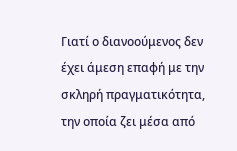Γιατί ο διανοούμενος δεν έχει άμεση επαφή με την σκληρή πραγματικότητα, την οποία ζει μέσα από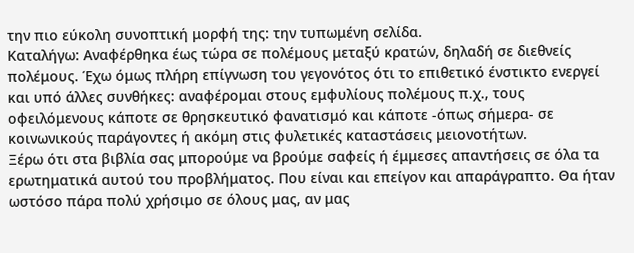την πιο εύκολη συνοπτική μορφή της: την τυπωμένη σελίδα.
Καταλήγω: Αναφέρθηκα έως τώρα σε πολέμους μεταξύ κρατών, δηλαδή σε διεθνείς πολέμους. Έχω όμως πλήρη επίγνωση του γεγονότος ότι το επιθετικό ένστικτο ενεργεί και υπό άλλες συνθήκες: αναφέρομαι στους εμφυλίους πολέμους π.χ., τους οφειλόμενους κάποτε σε θρησκευτικό φανατισμό και κάποτε -όπως σήμερα- σε κοινωνικούς παράγοντες ή ακόμη στις φυλετικές καταστάσεις μειονοτήτων.
Ξέρω ότι στα βιβλία σας μπορούμε να βρούμε σαφείς ή έμμεσες απαντήσεις σε όλα τα ερωτηματικά αυτού του προβλήματος. Που είναι και επείγον και απαράγραπτο. Θα ήταν ωστόσο πάρα πολύ χρήσιμο σε όλους μας, αν μας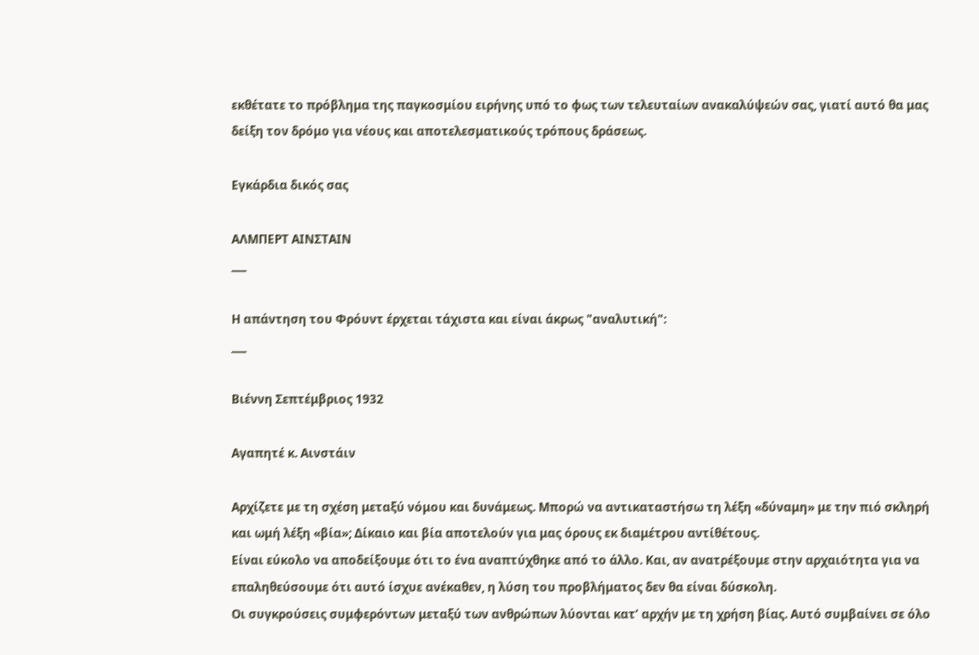εκθέτατε το πρόβλημα της παγκοσμίου ειρήνης υπό το φως των τελευταίων ανακαλύψεών σας, γιατί αυτό θα μας δείξη τον δρόμο για νέους και αποτελεσματικούς τρόπους δράσεως.

Εγκάρδια δικός σας

ΑΛΜΠΕΡΤ ΑΙΝΣΤΑΙΝ
___

Η απάντηση του Φρόυντ έρχεται τάχιστα και είναι άκρως "αναλυτική":
___

Βιέννη Σεπτέμβριος 1932

Αγαπητέ κ. Αινστάιν

Αρχίζετε με τη σχέση μεταξύ νόμου και δυνάμεως. Μπορώ να αντικαταστήσω τη λέξη «δύναμη» με την πιό σκληρή και ωμή λέξη «βία»; Δίκαιο και βία αποτελούν για μας όρους εκ διαμέτρου αντίθέτους.
Είναι εύκολο να αποδείξουμε ότι το ένα αναπτύχθηκε από το άλλο. Και, αν ανατρέξουμε στην αρχαιότητα για να επαληθεύσουμε ότι αυτό ίσχυε ανέκαθεν, η λύση του προβλήματος δεν θα είναι δύσκολη.
Οι συγκρούσεις συμφερόντων μεταξύ των ανθρώπων λύονται κατ’ αρχήν με τη χρήση βίας. Αυτό συμβαίνει σε όλο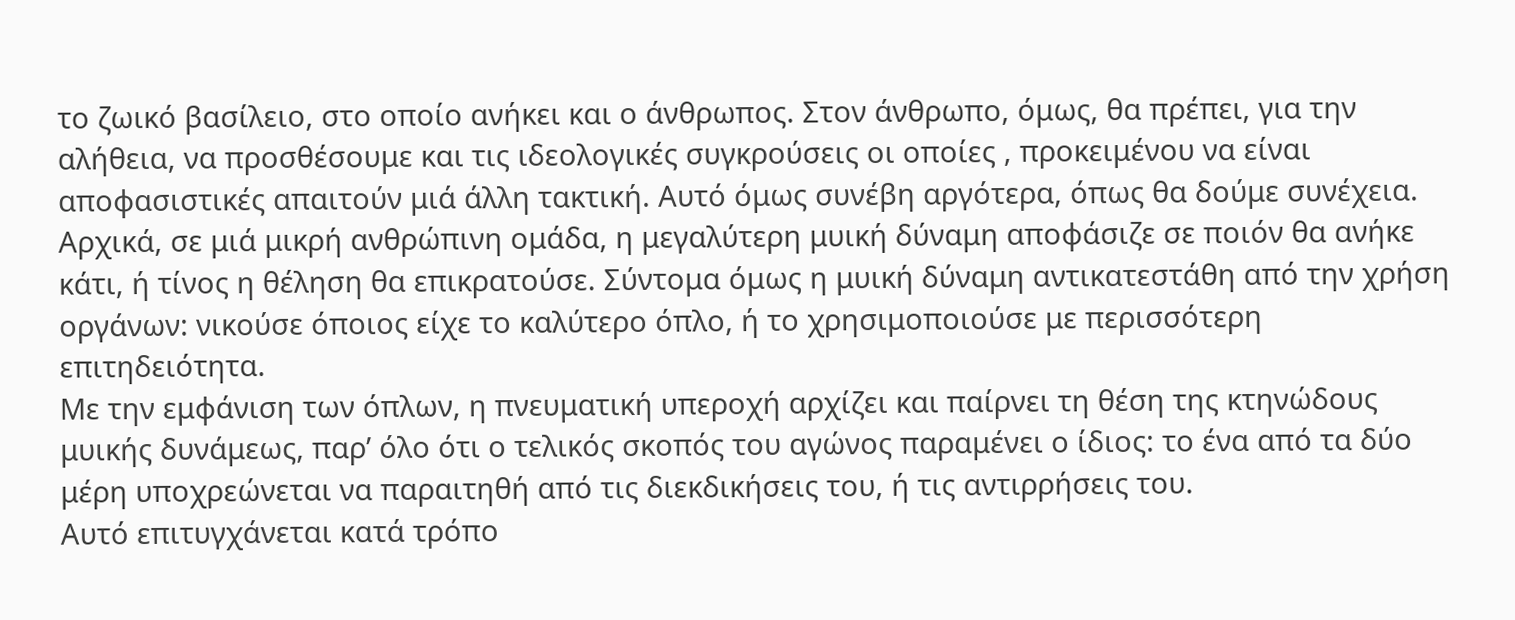το ζωικό βασίλειο, στο οποίο ανήκει και ο άνθρωπος. Στον άνθρωπο, όμως, θα πρέπει, για την αλήθεια, να προσθέσουμε και τις ιδεολογικές συγκρούσεις οι οποίες , προκειμένου να είναι αποφασιστικές απαιτούν μιά άλλη τακτική. Αυτό όμως συνέβη αργότερα, όπως θα δούμε συνέχεια.
Αρχικά, σε μιά μικρή ανθρώπινη ομάδα, η μεγαλύτερη μυική δύναμη αποφάσιζε σε ποιόν θα ανήκε κάτι, ή τίνος η θέληση θα επικρατούσε. Σύντομα όμως η μυική δύναμη αντικατεστάθη από την χρήση οργάνων: νικούσε όποιος είχε το καλύτερο όπλο, ή το χρησιμοποιούσε με περισσότερη επιτηδειότητα.
Με την εμφάνιση των όπλων, η πνευματική υπεροχή αρχίζει και παίρνει τη θέση της κτηνώδους μυικής δυνάμεως, παρ’ όλο ότι ο τελικός σκοπός του αγώνος παραμένει ο ίδιος: το ένα από τα δύο μέρη υποχρεώνεται να παραιτηθή από τις διεκδικήσεις του, ή τις αντιρρήσεις του.
Αυτό επιτυγχάνεται κατά τρόπο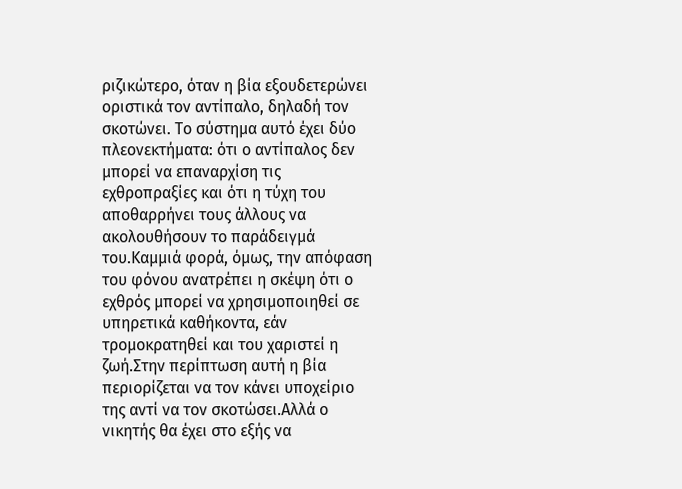ριζικώτερο, όταν η βία εξουδετερώνει οριστικά τον αντίπαλο, δηλαδή τον σκοτώνει. Το σύστημα αυτό έχει δύο πλεονεκτήματα: ότι ο αντίπαλος δεν μπορεί να επαναρχίση τις εχθροπραξίες και ότι η τύχη του αποθαρρήνει τους άλλους να ακολουθήσουν το παράδειγμά του.Καμμιά φορά, όμως, την απόφαση του φόνου ανατρέπει η σκέψη ότι ο εχθρός μπορεί να χρησιμοποιηθεί σε υπηρετικά καθήκοντα, εάν τρομοκρατηθεί και του χαριστεί η ζωή.Στην περίπτωση αυτή η βία περιορίζεται να τον κάνει υποχείριο της αντί να τον σκοτώσει.Αλλά ο νικητής θα έχει στο εξής να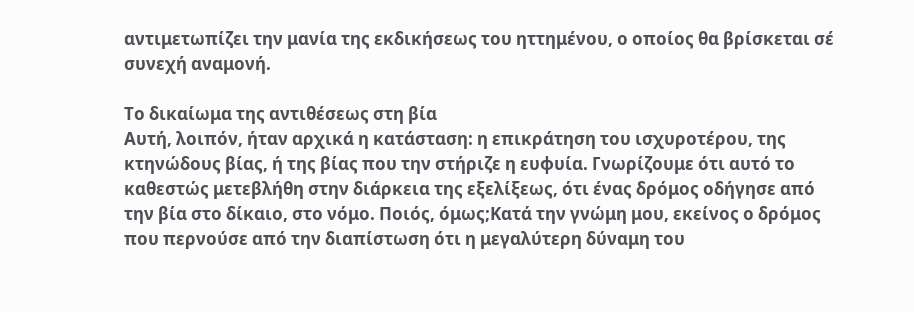αντιμετωπίζει την μανία της εκδικήσεως του ηττημένου, ο οποίος θα βρίσκεται σέ συνεχή αναμονή.

Το δικαίωμα της αντιθέσεως στη βία
Αυτή, λοιπόν, ήταν αρχικά η κατάσταση: η επικράτηση του ισχυροτέρου, της κτηνώδους βίας, ή της βίας που την στήριζε η ευφυία. Γνωρίζουμε ότι αυτό το καθεστώς μετεβλήθη στην διάρκεια της εξελίξεως, ότι ένας δρόμος οδήγησε από την βία στο δίκαιο, στο νόμο. Ποιός, όμως;Κατά την γνώμη μου, εκείνος ο δρόμος που περνούσε από την διαπίστωση ότι η μεγαλύτερη δύναμη του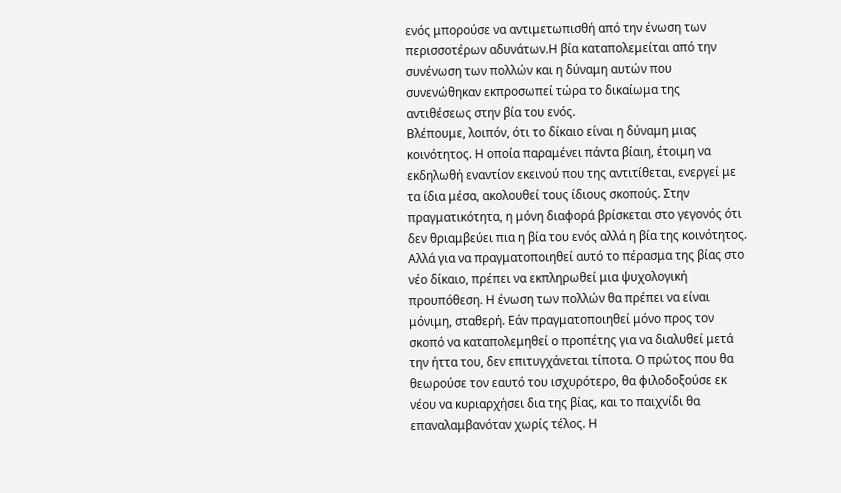ενός μπορούσε να αντιμετωπισθή από την ένωση των περισσοτέρων αδυνάτων.Η βία καταπολεμείται από την συνένωση των πολλών και η δύναμη αυτών που συνενώθηκαν εκπροσωπεί τώρα το δικαίωμα της αντιθέσεως στην βία του ενός.
Βλέπουμε, λοιπόν, ότι το δίκαιο είναι η δύναμη μιας κοινότητος. Η οποία παραμένει πάντα βίαιη, έτοιμη να εκδηλωθή εναντίον εκεινού που της αντιτίθεται, ενεργεί με τα ίδια μέσα, ακολουθεί τους ίδιους σκοπούς. Στην πραγματικότητα, η μόνη διαφορά βρίσκεται στο γεγονός ότι δεν θριαμβεύει πια η βία του ενός αλλά η βία της κοινότητος. Αλλά για να πραγματοποιηθεί αυτό το πέρασμα της βίας στο νέο δίκαιο, πρέπει να εκπληρωθεί μια ψυχολογική προυπόθεση. Η ένωση των πολλών θα πρέπει να είναι μόνιμη, σταθερή. Εάν πραγματοποιηθεί μόνο προς τον σκοπό να καταπολεμηθεί ο προπέτης για να διαλυθεί μετά την ήττα του, δεν επιτυγχάνεται τίποτα. Ο πρώτος που θα θεωρούσε τον εαυτό του ισχυρότερο, θα φιλοδοξούσε εκ νέου να κυριαρχήσει δια της βίας, και το παιχνίδι θα επαναλαμβανόταν χωρίς τέλος. Η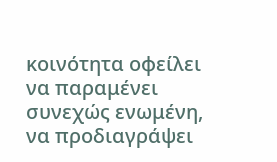κοινότητα οφείλει να παραμένει συνεχώς ενωμένη, να προδιαγράψει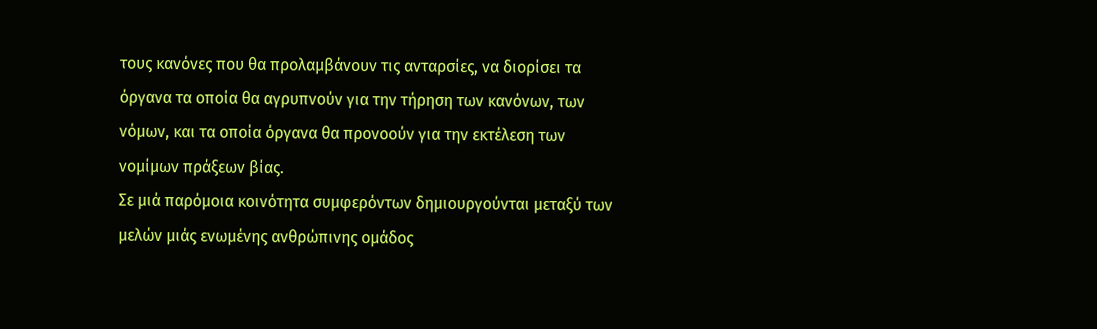τους κανόνες που θα προλαμβάνουν τις ανταρσίες, να διορίσει τα όργανα τα οποία θα αγρυπνούν για την τήρηση των κανόνων, των νόμων, και τα οποία όργανα θα προνοούν για την εκτέλεση των νομίμων πράξεων βίας.
Σε μιά παρόμοια κοινότητα συμφερόντων δημιουργούνται μεταξύ των μελών μιάς ενωμένης ανθρώπινης ομάδος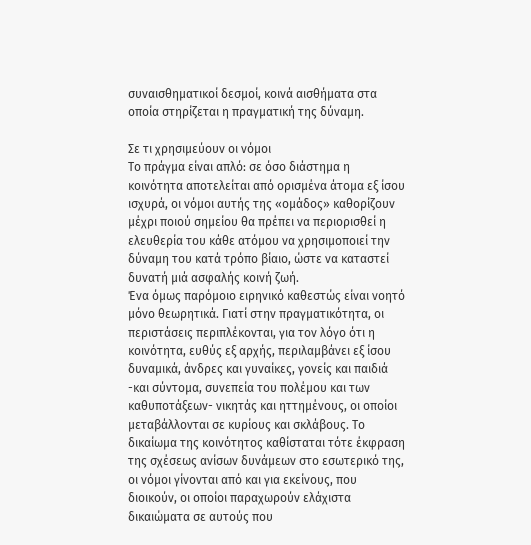συναισθηματικοί δεσμοί, κοινά αισθήματα στα οποία στηρίζεται η πραγματική της δύναμη.

Σε τι χρησιμεύουν οι νόμοι
Το πράγμα είναι απλό: σε όσο διάστημα η κοινότητα αποτελείται από ορισμένα άτομα εξ ίσου ισχυρά, οι νόμοι αυτής της «ομάδος» καθορίζουν μέχρι ποιού σημείου θα πρέπει να περιορισθεί η ελευθερία του κάθε ατόμου να χρησιμοποιεί την δύναμη του κατά τρόπο βίαιο, ώστε να καταστεί δυνατή μιά ασφαλής κοινή ζωή.
Ένα όμως παρόμοιο ειρηνικό καθεστώς είναι νοητό μόνο θεωρητικά. Γιατί στην πραγματικότητα, οι περιστάσεις περιπλέκονται, για τον λόγο ότι η κοινότητα, ευθύς εξ αρχής, περιλαμβάνει εξ ίσου δυναμικά, άνδρες και γυναίκες, γονείς και παιδιά -και σύντομα, συνεπεία του πολέμου και των καθυποτάξεων- νικητάς και ηττημένους, οι οποίοι μεταβάλλονται σε κυρίους και σκλάβους. Το δικαίωμα της κοινότητος καθίσταται τότε έκφραση της σχέσεως ανίσων δυνάμεων στο εσωτερικό της, οι νόμοι γίνονται από και για εκείνους, που διοικούν, οι οποίοι παραχωρούν ελάχιστα δικαιώματα σε αυτούς που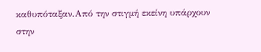καθυπόταξαν.Από την στιγμή εκείνη υπάρχουν στην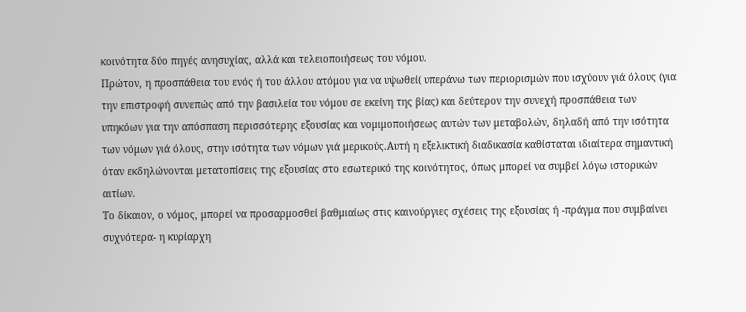κοινότητα δύο πηγές ανησυχίας, αλλά και τελειοποιήσεως του νόμου.
Πρώτον, η προσπάθεια του ενός ή του άλλου ατόμου για να υψωθεί( υπεράνω των περιορισμών που ισχύουν γιά όλους (για την επιστροφή συνεπώς από την βασιλεία του νόμου σε εκείνη της βίας) και δεύτερον την συνεχή προσπάθεια των υπηκόων για την απόσπαση περισσότερης εξουσίας και νομιμοποιήσεως αυτών των μεταβολών, δηλαδή από την ισότητα των νόμων γιά όλους, στην ισότητα των νόμων γιά μερικούς.Αυτή η εξελικτική διαδικασία καθίσταται ιδιαίτερα σημαντική όταν εκδηλώνονται μετατοπίσεις της εξουσίας στο εσωτερικό της κοινότητος, όπως μπορεί να συμβεί λόγω ιστορικών αιτίων.
Το δίκαιον, ο νόμος, μπορεί να προσαρμοσθεί βαθμιαίως στις καινούργιες σχέσεις της εξουσίας ή -πράγμα που συμβαίνει συχνότερα- η κυρίαρχη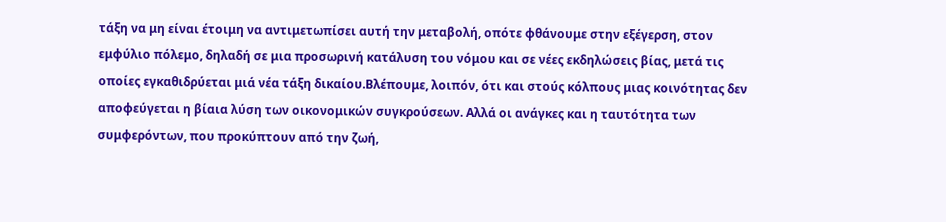τάξη να μη είναι έτοιμη να αντιμετωπίσει αυτή την μεταβολή, οπότε φθάνουμε στην εξέγερση, στον εμφύλιο πόλεμο, δηλαδή σε μια προσωρινή κατάλυση του νόμου και σε νέες εκδηλώσεις βίας, μετά τις οποίες εγκαθιδρύεται μιά νέα τάξη δικαίου.Βλέπουμε, λοιπόν, ότι και στούς κόλπους μιας κοινότητας δεν αποφεύγεται η βίαια λύση των οικονομικών συγκρούσεων. Αλλά οι ανάγκες και η ταυτότητα των συμφερόντων, που προκύπτουν από την ζωή,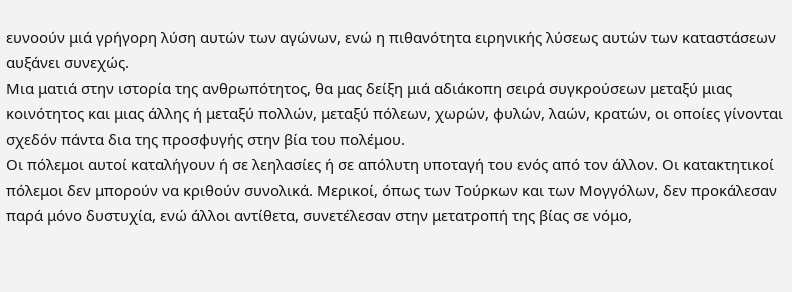ευνοούν μιά γρήγορη λύση αυτών των αγώνων, ενώ η πιθανότητα ειρηνικής λύσεως αυτών των καταστάσεων αυξάνει συνεχώς.
Μια ματιά στην ιστορία της ανθρωπότητος, θα μας δείξη μιά αδιάκοπη σειρά συγκρούσεων μεταξύ μιας κοινότητος και μιας άλλης ή μεταξύ πολλών, μεταξύ πόλεων, χωρών, φυλών, λαών, κρατών, οι οποίες γίνονται σχεδόν πάντα δια της προσφυγής στην βία του πολέμου.
Οι πόλεμοι αυτοί καταλήγουν ή σε λεηλασίες ή σε απόλυτη υποταγή του ενός από τον άλλον. Οι κατακτητικοί πόλεμοι δεν μπορούν να κριθούν συνολικά. Μερικοί, όπως των Τούρκων και των Μογγόλων, δεν προκάλεσαν παρά μόνο δυστυχία, ενώ άλλοι αντίθετα, συνετέλεσαν στην μετατροπή της βίας σε νόμο,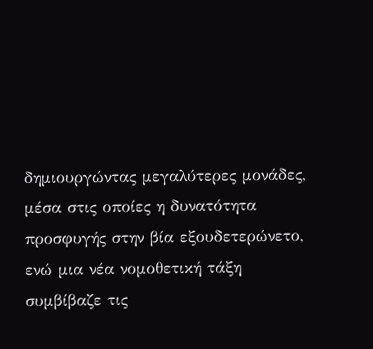δημιουργώντας μεγαλύτερες μονάδες, μέσα στις οποίες η δυνατότητα προσφυγής στην βία εξουδετερώνετο, ενώ μια νέα νομοθετική τάξη συμβίβαζε τις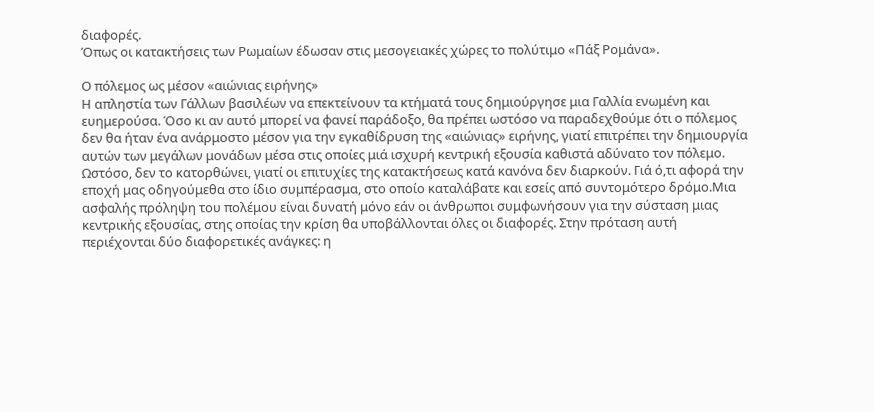διαφορές.
Όπως οι κατακτήσεις των Ρωμαίων έδωσαν στις μεσογειακές χώρες το πολύτιμο «Πάξ Ρομάνα».

Ο πόλεμος ως μέσον «αιώνιας ειρήνης»
Η απληστία των Γάλλων βασιλέων να επεκτείνουν τα κτήματά τους δημιούργησε μια Γαλλία ενωμένη και ευημερούσα. Όσο κι αν αυτό μπορεί να φανεί παράδοξο, θα πρέπει ωστόσο να παραδεχθούμε ότι ο πόλεμος δεν θα ήταν ένα ανάρμοστο μέσον για την εγκαθίδρυση της «αιώνιας» ειρήνης, γιατί επιτρέπει την δημιουργία αυτών των μεγάλων μονάδων μέσα στις οποίες μιά ισχυρή κεντρική εξουσία καθιστά αδύνατο τον πόλεμο. Ωστόσο, δεν το κατορθώνει, γιατί οι επιτυχίες της κατακτήσεως κατά κανόνα δεν διαρκούν. Γιά ό,τι αφορά την εποχή μας οδηγούμεθα στο ίδιο συμπέρασμα, στο οποίο καταλάβατε και εσείς από συντομότερο δρόμο.Μια ασφαλής πρόληψη του πολέμου είναι δυνατή μόνο εάν οι άνθρωποι συμφωνήσουν για την σύσταση μιας κεντρικής εξουσίας, στης οποίας την κρίση θα υποβάλλονται όλες οι διαφορές. Στην πρόταση αυτή περιέχονται δύο διαφορετικές ανάγκες: η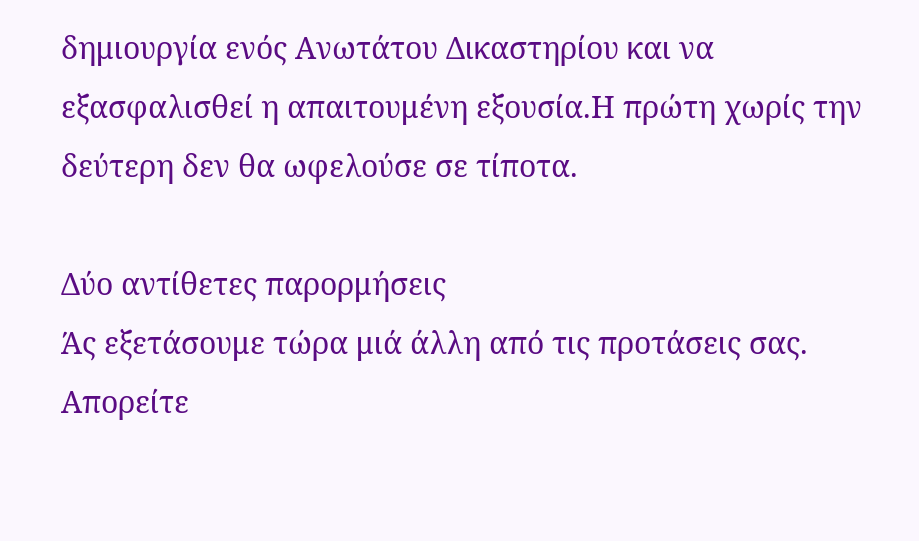δημιουργία ενός Ανωτάτου Δικαστηρίου και να εξασφαλισθεί η απαιτουμένη εξουσία.Η πρώτη χωρίς την δεύτερη δεν θα ωφελούσε σε τίποτα.

Δύο αντίθετες παρορμήσεις
Άς εξετάσουμε τώρα μιά άλλη από τις προτάσεις σας. Απορείτε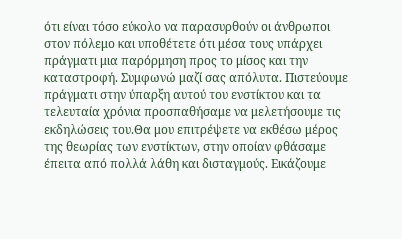ότι είναι τόσο εύκολο να παρασυρθούν οι άνθρωποι στον πόλεμο και υποθέτετε ότι μέσα τους υπάρχει πράγματι μια παρόρμηση προς το μίσος και την καταστροφή. Συμφωνώ μαζί σας απόλυτα. Πιστεύουμε πράγματι στην ύπαρξη αυτού του ενστίκτου και τα τελευταία χρόνια προσπαθήσαμε να μελετήσουμε τις εκδηλώσεις του.Θα μου επιτρέψετε να εκθέσω μέρος της θεωρίας των ενστίκτων, στην οποίαν φθάσαμε έπειτα από πολλά λάθη και δισταγμούς. Εικάζουμε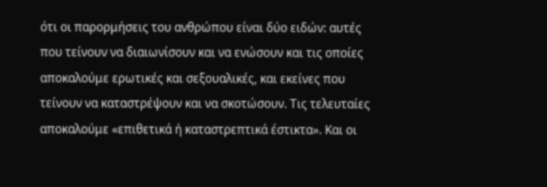ότι οι παρορμήσεις του ανθρώπου είναι δύο ειδών: αυτές που τείνουν να διαιωνίσουν και να ενώσουν και τις οποίες αποκαλούμε ερωτικές και σεξουαλικές, και εκείνες που τείνουν να καταστρέψουν και να σκοτώσουν. Τις τελευταίες αποκαλούμε «επιθετικά ή καταστρεπτικά έστικτα». Και οι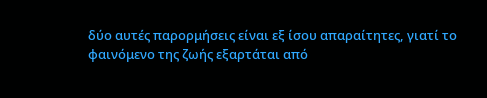δύο αυτές παρορμήσεις είναι εξ ίσου απαραίτητες, γιατί το φαινόμενο της ζωής εξαρτάται από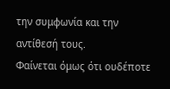την συμφωνία και την αντίθεσή τους.
Φαίνεται όμως ότι ουδέποτε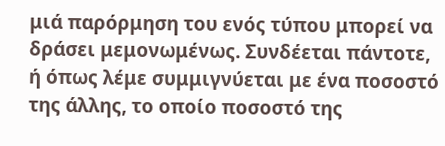μιά παρόρμηση του ενός τύπου μπορεί να δράσει μεμονωμένως. Συνδέεται πάντοτε, ή όπως λέμε συμμιγνύεται με ένα ποσοστό της άλλης, το οποίο ποσοστό της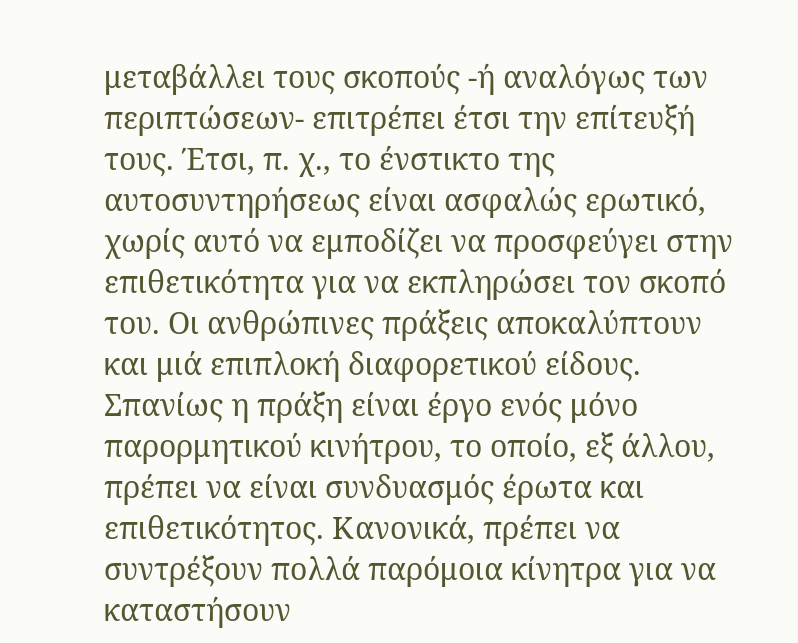μεταβάλλει τους σκοπούς -ή αναλόγως των περιπτώσεων- επιτρέπει έτσι την επίτευξή τους. Έτσι, π. χ., το ένστικτο της αυτοσυντηρήσεως είναι ασφαλώς ερωτικό, χωρίς αυτό να εμποδίζει να προσφεύγει στην επιθετικότητα για να εκπληρώσει τον σκοπό του. Οι ανθρώπινες πράξεις αποκαλύπτουν και μιά επιπλοκή διαφορετικού είδους. Σπανίως η πράξη είναι έργο ενός μόνο παρορμητικού κινήτρου, το οποίο, εξ άλλου, πρέπει να είναι συνδυασμός έρωτα και επιθετικότητος. Κανονικά, πρέπει να συντρέξουν πολλά παρόμοια κίνητρα για να καταστήσουν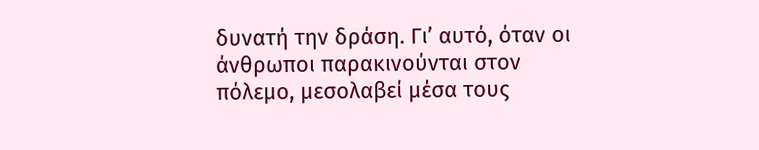δυνατή την δράση. Γι’ αυτό, όταν οι άνθρωποι παρακινούνται στον πόλεμο, μεσολαβεί μέσα τους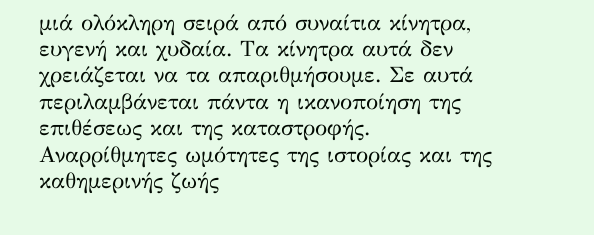μιά ολόκληρη σειρά από συναίτια κίνητρα, ευγενή και χυδαία. Τα κίνητρα αυτά δεν χρειάζεται να τα απαριθμήσουμε. Σε αυτά περιλαμβάνεται πάντα η ικανοποίηση της επιθέσεως και της καταστροφής. Αναρρίθμητες ωμότητες της ιστορίας και της καθημερινής ζωής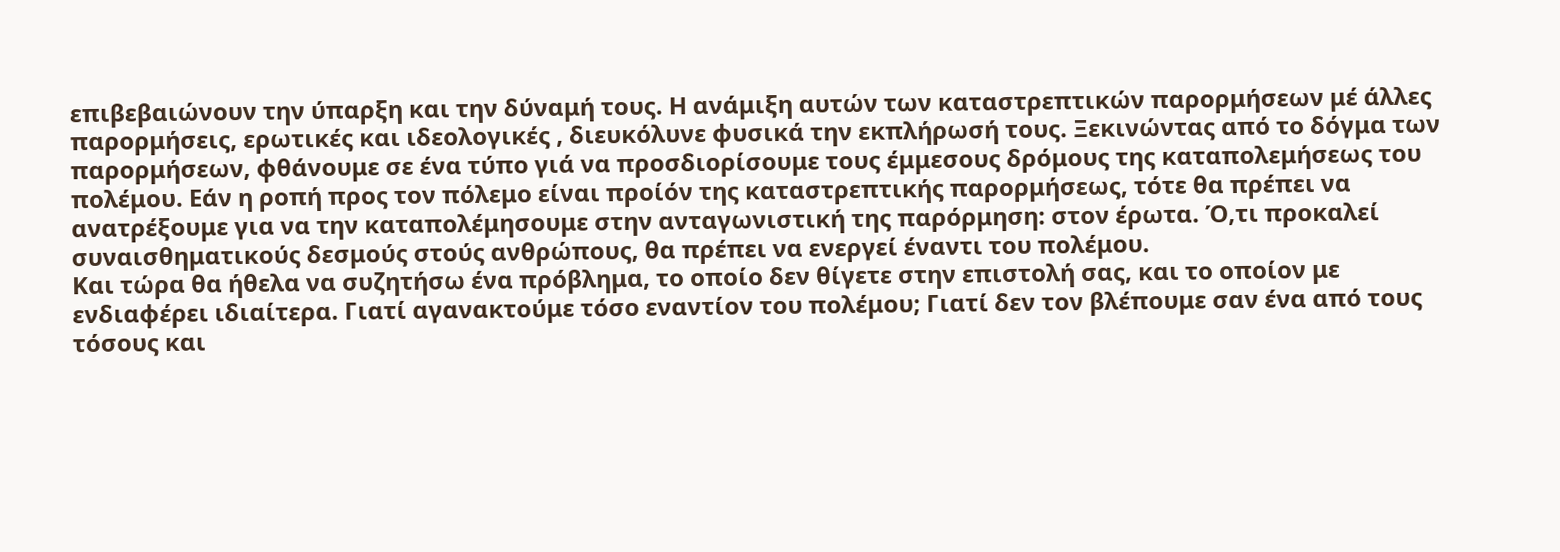επιβεβαιώνουν την ύπαρξη και την δύναμή τους. Η ανάμιξη αυτών των καταστρεπτικών παρορμήσεων μέ άλλες παρορμήσεις, ερωτικές και ιδεολογικές , διευκόλυνε φυσικά την εκπλήρωσή τους. Ξεκινώντας από το δόγμα των παρορμήσεων, φθάνουμε σε ένα τύπο γιά να προσδιορίσουμε τους έμμεσους δρόμους της καταπολεμήσεως του πολέμου. Εάν η ροπή προς τον πόλεμο είναι προίόν της καταστρεπτικής παρορμήσεως, τότε θα πρέπει να ανατρέξουμε για να την καταπολέμησουμε στην ανταγωνιστική της παρόρμηση: στον έρωτα. Ό,τι προκαλεί συναισθηματικούς δεσμούς στούς ανθρώπους, θα πρέπει να ενεργεί έναντι του πολέμου.
Και τώρα θα ήθελα να συζητήσω ένα πρόβλημα, το οποίο δεν θίγετε στην επιστολή σας, και το οποίον με ενδιαφέρει ιδιαίτερα. Γιατί αγανακτούμε τόσο εναντίον του πολέμου; Γιατί δεν τον βλέπουμε σαν ένα από τους τόσους και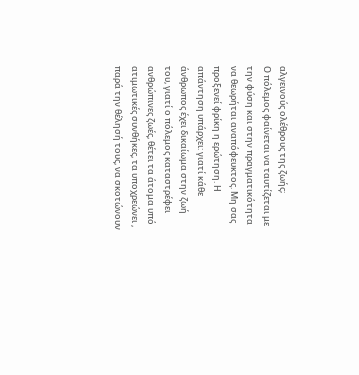αλγεινούς ολέθρους της ζωής;
Ο πόλεμος φαίνεται να ταυτίζεται με την φύση και στην πραγματικότητα να θεωρήται αναπόφευκτος. Μη σας προξενεί φρίκη η ερώτηση. Η απάντηση υπάρχει: γιατί κάθε άνθρωπος έχει δικαίωμα στην ζωή του, γιατί ο πόλεμος καταστρέφει ανθρώπινες ζωές, θέτει τα άτομα υπό ατιμωτικές συνθήκες, τα υποχρεώνει , παρά την θέλησή τους, να σκοτώνουν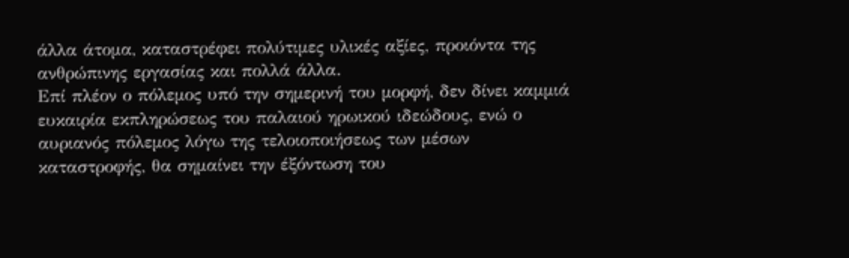άλλα άτομα, καταστρέφει πολύτιμες υλικές αξίες, προιόντα της ανθρώπινης εργασίας και πολλά άλλα.
Επί πλέον ο πόλεμος υπό την σημερινή του μορφή, δεν δίνει καμμιά ευκαιρία εκπληρώσεως του παλαιού ηρωικού ιδεώδους, ενώ ο αυριανός πόλεμος λόγω της τελοιοποιήσεως των μέσων καταστροφής, θα σημαίνει την έξόντωση του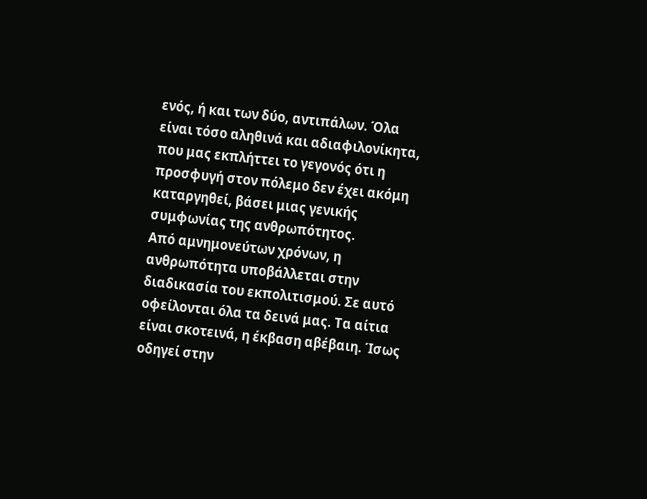ενός, ή και των δύο, αντιπάλων. Όλα είναι τόσο αληθινά και αδιαφιλονίκητα, που μας εκπλήττει το γεγονός ότι η προσφυγή στον πόλεμο δεν έχει ακόμη καταργηθεί, βάσει μιας γενικής συμφωνίας της ανθρωπότητος.
Από αμνημονεύτων χρόνων, η ανθρωπότητα υποβάλλεται στην διαδικασία του εκπολιτισμού. Σε αυτό οφείλονται όλα τα δεινά μας. Τα αίτια είναι σκοτεινά, η έκβαση αβέβαιη. Ίσως οδηγεί στην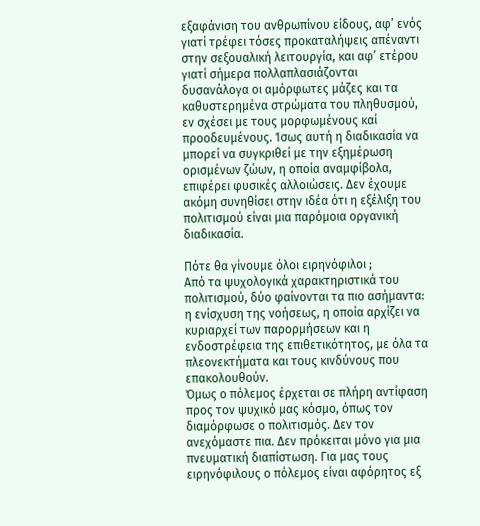εξαφάνιση του ανθρωπίνου είδους, αφ’ ενός γιατί τρέφει τόσες προκαταλήψεις απέναντι στην σεξουαλική λειτουργία, και αφ’ ετέρου γιατί σήμερα πολλαπλασιάζονται δυσανάλογα οι αμόρφωτες μάζες και τα καθυστερημένα στρώματα του πληθυσμού, εν σχέσει με τους μορφωμένους καί προοδευμένους. Ίσως αυτή η διαδικασία να μπορεί να συγκριθεί με την εξημέρωση ορισμένων ζώων, η οποία αναμφίβολα, επιφέρει φυσικές αλλοιώσεις. Δεν έχουμε ακόμη συνηθίσει στην ιδέα ότι η εξέλιξη του πολιτισμού είναι μια παρόμοια οργανική διαδικασία.

Πότε θα γίνουμε όλοι ειρηνόφιλοι ;
Από τα ψυχολογικά χαρακτηριστικά του πολιτισμού, δύο φαίνονται τα πιο ασήμαντα: η ενίσχυση της νοήσεως, η οποία αρχίζει να κυριαρχεί των παρορμήσεων και η ενδοστρέφεια της επιθετικότητος, με όλα τα πλεονεκτήματα και τους κινδύνους που επακολουθούν.
Όμως ο πόλεμος έρχεται σε πλήρη αντίφαση προς τον ψυχικό μας κόσμο, όπως τον διαμόρφωσε ο πολιτισμός. Δεν τον ανεχόμαστε πια. Δεν πρόκειται μόνο για μια πνευματική διαπίστωση. Για μας τους ειρηνόφιλους ο πόλεμος είναι αφόρητος εξ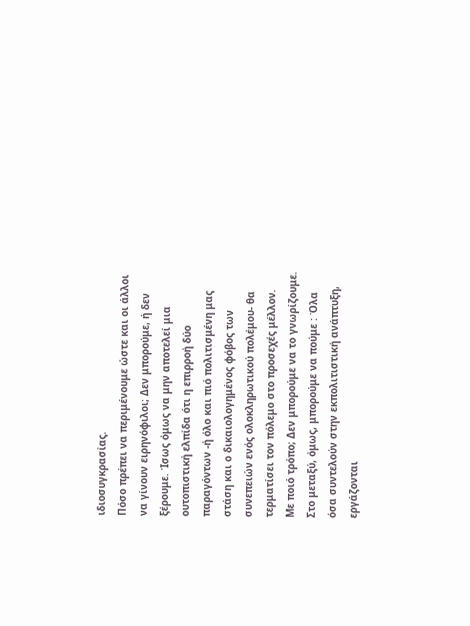ιδιοσυγκρασίας.
Πόσο πρέπει να περιμένουμε ώστε και οι άλλοι να γίνουν ειρηνόφιλοι; Δεν μπορούμε, ή δεν ξέρουμε. Ίσως όμως να μην αποτελεί μια ουτοπιστική ελπίδα ότι η επιρροή δύο παραγόντων -ή όλο και πιό πολιτισμένη μας στάση και ο δικαιολογημένος φόβος των συνεπειών ενός ολοκληρωτικού πολέμου- θα τερματίσει τον πόλεμο στο προσεχές μέλλον.
Με ποιό τρόπο; Δεν μπορούμε να το γνωρίζουμε.
Στο μεταξύ, όμως, μπορούμε να πούμε : Όλα όσα συντελούν στην εκπολιτιστική ανάπτυξη, εργάζονται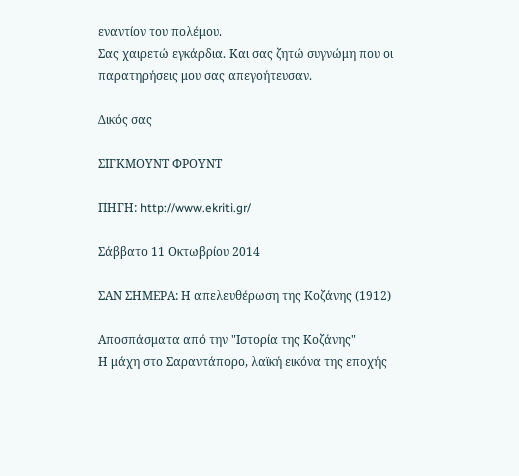εναντίον του πολέμου.
Σας χαιρετώ εγκάρδια. Και σας ζητώ συγνώμη που οι παρατηρήσεις μου σας απεγοήτευσαν.

Δικός σας

ΣΙΓΚΜΟΥΝΤ ΦΡΟΥΝΤ

ΠΗΓΗ: http://www.ekriti.gr/

Σάββατο 11 Οκτωβρίου 2014

ΣΑΝ ΣΗΜΕΡΑ: Η απελευθέρωση της Κοζάνης (1912)

Αποσπάσματα από την "Ιστορία της Κοζάνης"
Η μάχη στο Σαραντάπορο, λαϊκή εικόνα της εποχής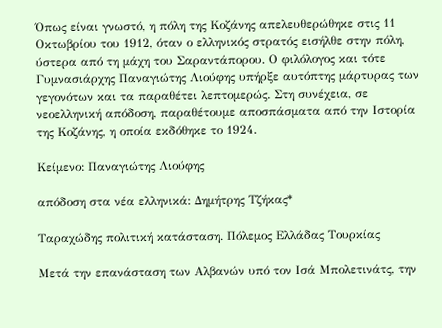Όπως είναι γνωστό, η πόλη της Κοζάνης απελευθερώθηκε στις 11 Οκτωβρίου του 1912, όταν ο ελληνικός στρατός εισήλθε στην πόλη, ύστερα από τη μάχη του Σαραντάπορου. Ο φιλόλογος και τότε Γυμνασιάρχης Παναγιώτης Λιούφης υπήρξε αυτόπτης μάρτυρας των γεγονότων και τα παραθέτει λεπτομερώς. Στη συνέχεια, σε νεοελληνική απόδοση, παραθέτουμε αποσπάσματα από την Ιστορία της Κοζάνης, η οποία εκδόθηκε το 1924.

Κείμενο: Παναγιώτης Λιούφης

απόδοση στα νέα ελληνικά: Δημήτρης Τζήκας*

Ταραχώδης πολιτική κατάσταση. Πόλεμος Ελλάδας Τουρκίας

Μετά την επανάσταση των Αλβανών υπό τον Ισά Μπολετινάτς, την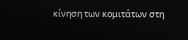κίνηση των κομιτάτων στη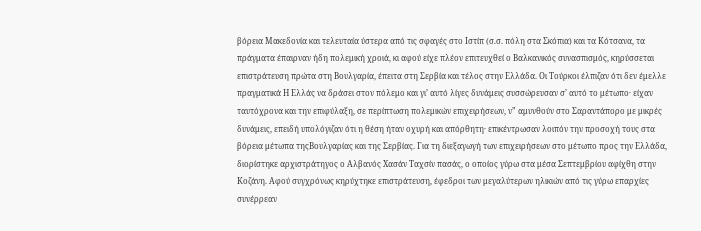βόρεια Μακεδονία και τελευταία ύστερα από τις σφαγές στο Ιστίπ (σ.σ. πόλη στα Σκόπια) και τα Κότσανα, τα πράγματα έπαιρναν ήδη πολεμική χροιά, κι αφού είχε πλέον επιτευχθεί ο Βαλκανικός συνασπισμός, κηρύσσεται επιστράτευση πρώτα στη Βουλγαρία, έπειτα στη Σερβία και τέλος στην Ελλάδα. Οι Τούρκοι έλπιζαν ότι δεν έμελλε πραγματικά Η Ελλάς να δράσει στον πόλεμο και γι’ αυτό λίγες δυνάμεις συσσώρευσαν σ’ αυτό το μέτωπο· είχαν ταυτόχρονα και την επιφύλαξη, σε περίπτωση πολεμικών επιχειρήσεων, ν” αμυνθούν στο Σαραντάπορο με μικρές δυνάμεις, επειδή υπολόγιζαν ότι η θέση ήταν οχυρή και απόρθητη· επικέντρωσαν λοιπόν την προσοχή τους στα βόρεια μέτωπα τηςΒουλγαρίας και της Σερβίας. Για τη διεξαγωγή των επιχειρήσεων στο μέτωπο προς την Ελλάδα, διορίστηκε αρχιστράτηγος ο Αλβανός Χασάν Ταχσίν πασάς, ο οποίος γύρω στα μέσα Σεπτεμβρίου αφίχθη στην Κοζάνη. Αφού συγχρόνως κηρύχτηκε επιστράτευση, έφεδροι των μεγαλύτερων ηλικιών από τις γύρω επαρχίες συνέρρεαν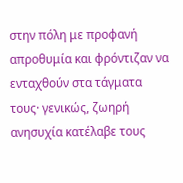στην πόλη με προφανή απροθυμία και φρόντιζαν να ενταχθούν στα τάγματα τους· γενικώς, ζωηρή ανησυχία κατέλαβε τους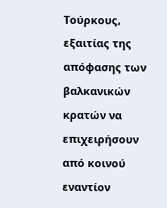Τούρκους, εξαιτίας της απόφασης των βαλκανικών κρατών να επιχειρήσουν από κοινού εναντίον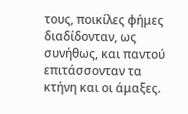τους, ποικίλες φήμες διαδίδονταν, ως συνήθως, και παντού επιτάσσονταν τα κτήνη και οι άμαξες.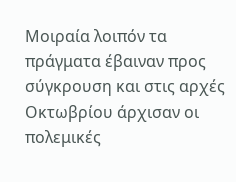Μοιραία λοιπόν τα πράγματα έβαιναν προς σύγκρουση και στις αρχές Οκτωβρίου άρχισαν οι πολεμικές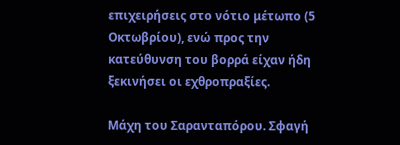επιχειρήσεις στο νότιο μέτωπο (5 Οκτωβρίου), ενώ προς την κατεύθυνση του βορρά είχαν ήδη ξεκινήσει οι εχθροπραξίες.

Μάχη του Σαρανταπόρου. Σφαγή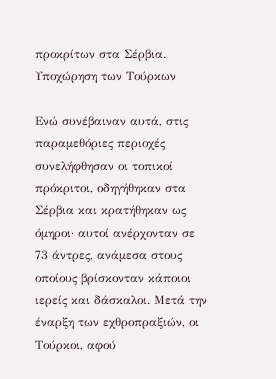προκρίτων στα Σέρβια. Υποχώρηση των Τούρκων

Ενώ συνέβαιναν αυτά, στις παραμεθόριες περιοχές συνελήφθησαν οι τοπικοί πρόκριτοι, οδηγήθηκαν στα Σέρβια και κρατήθηκαν ως όμηροι· αυτοί ανέρχονταν σε 73 άντρες, ανάμεσα στους οποίους βρίσκονταν κάποιοι ιερείς και δάσκαλοι. Μετά την έναρξη των εχθροπραξιών, οι Τούρκοι, αφού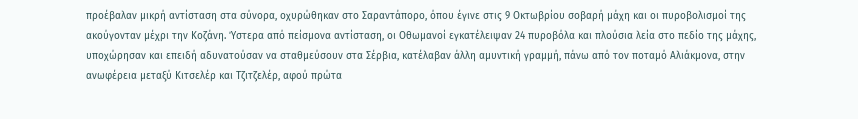προέβαλαν μικρή αντίσταση στα σύνορα, οχυρώθηκαν στο Σαραντάπορο, όπου έγινε στις 9 Οκτωβρίου σοβαρή μάχη και οι πυροβολισμοί της ακούγονταν μέχρι την Κοζάνη. Ύστερα από πείσμονα αντίσταση, οι Οθωμανοί εγκατέλειψαν 24 πυροβόλα και πλούσια λεία στο πεδίο της μάχης, υποχώρησαν και επειδή αδυνατούσαν να σταθμεύσουν στα Σέρβια, κατέλαβαν άλλη αμυντική γραμμή, πάνω από τον ποταμό Αλιάκμονα, στην ανωφέρεια μεταξύ Κιτσελέρ και Τζιτζελέρ, αφού πρώτα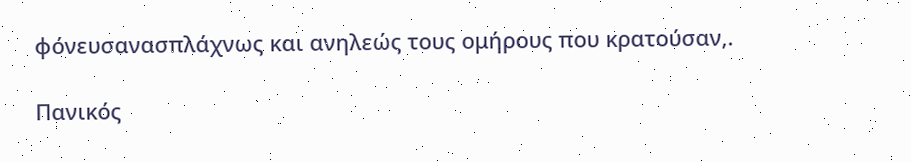φόνευσανασπλάχνως και ανηλεώς τους ομήρους που κρατούσαν,.

Πανικός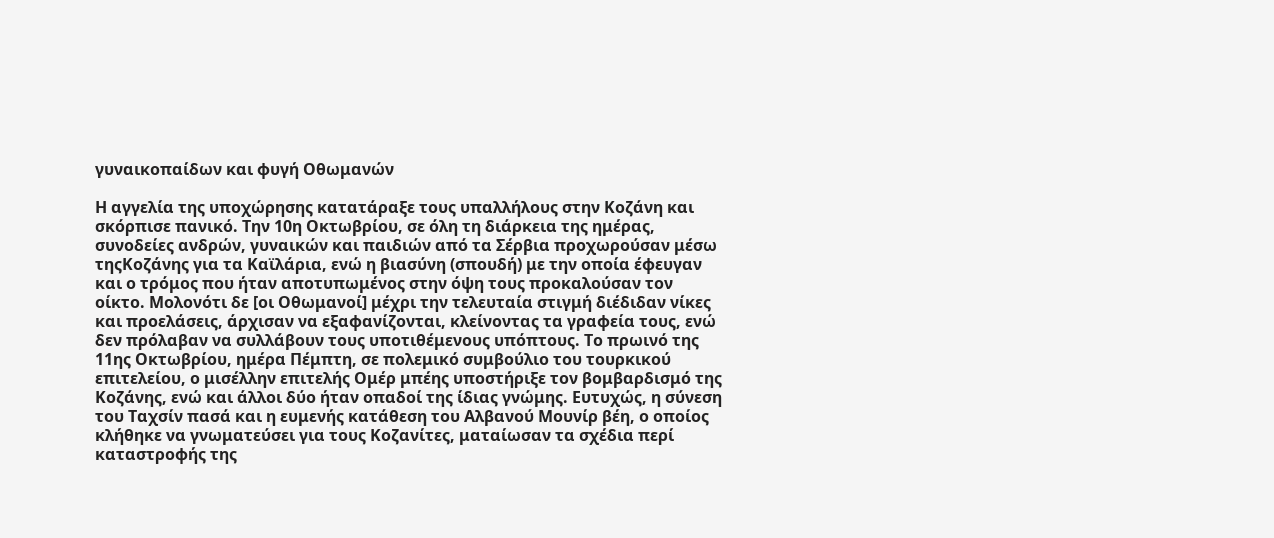γυναικοπαίδων και φυγή Οθωμανών

Η αγγελία της υποχώρησης κατατάραξε τους υπαλλήλους στην Κοζάνη και σκόρπισε πανικό. Την 10η Οκτωβρίου, σε όλη τη διάρκεια της ημέρας, συνοδείες ανδρών, γυναικών και παιδιών από τα Σέρβια προχωρούσαν μέσω τηςΚοζάνης για τα Καϊλάρια, ενώ η βιασύνη (σπουδή) με την οποία έφευγαν και ο τρόμος που ήταν αποτυπωμένος στην όψη τους προκαλούσαν τον οίκτο. Μολονότι δε [οι Οθωμανοί] μέχρι την τελευταία στιγμή διέδιδαν νίκες και προελάσεις, άρχισαν να εξαφανίζονται, κλείνοντας τα γραφεία τους, ενώ δεν πρόλαβαν να συλλάβουν τους υποτιθέμενους υπόπτους. Το πρωινό της 11ης Οκτωβρίου, ημέρα Πέμπτη, σε πολεμικό συμβούλιο του τουρκικού επιτελείου, ο μισέλλην επιτελής Ομέρ μπέης υποστήριξε τον βομβαρδισμό της Κοζάνης, ενώ και άλλοι δύο ήταν οπαδοί της ίδιας γνώμης. Ευτυχώς, η σύνεση του Ταχσίν πασά και η ευμενής κατάθεση του Αλβανού Μουνίρ βέη, ο οποίος κλήθηκε να γνωματεύσει για τους Κοζανίτες, ματαίωσαν τα σχέδια περί καταστροφής της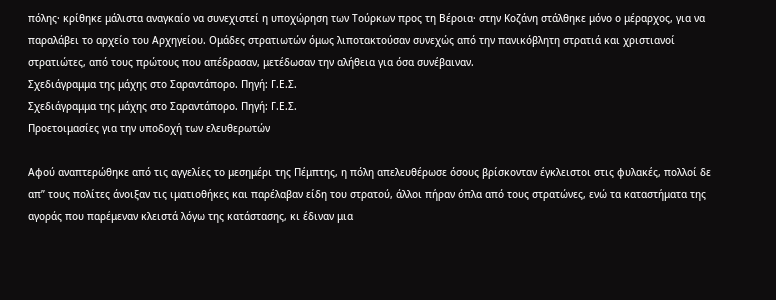πόλης· κρίθηκε μάλιστα αναγκαίο να συνεχιστεί η υποχώρηση των Τούρκων προς τη Βέροια· στην Κοζάνη στάλθηκε μόνο ο μέραρχος, για να παραλάβει το αρχείο του Αρχηγείου. Ομάδες στρατιωτών όμως λιποτακτούσαν συνεχώς από την πανικόβλητη στρατιά και χριστιανοί στρατιώτες, από τους πρώτους που απέδρασαν, μετέδωσαν την αλήθεια για όσα συνέβαιναν.
Σχεδιάγραμμα της μάχης στο Σαραντάπορο. Πηγή: Γ.Ε.Σ.
Σχεδιάγραμμα της μάχης στο Σαραντάπορο. Πηγή: Γ.Ε.Σ.
Προετοιμασίες για την υποδοχή των ελευθερωτών

Αφού αναπτερώθηκε από τις αγγελίες το μεσημέρι της Πέμπτης, η πόλη απελευθέρωσε όσους βρίσκονταν έγκλειστοι στις φυλακές, πολλοί δε απ” τους πολίτες άνοιξαν τις ιματιοθήκες και παρέλαβαν είδη του στρατού, άλλοι πήραν όπλα από τους στρατώνες, ενώ τα καταστήματα της αγοράς που παρέμεναν κλειστά λόγω της κατάστασης, κι έδιναν μια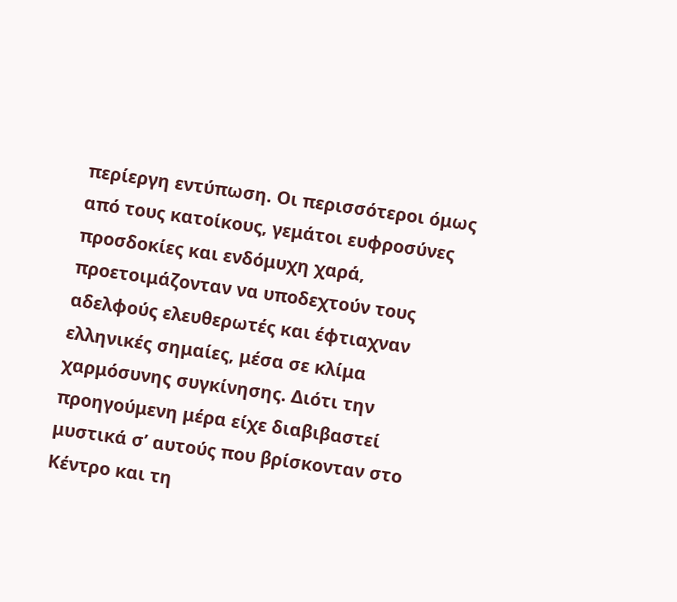περίεργη εντύπωση. Οι περισσότεροι όμως από τους κατοίκους, γεμάτοι ευφροσύνες προσδοκίες και ενδόμυχη χαρά, προετοιμάζονταν να υποδεχτούν τους αδελφούς ελευθερωτές και έφτιαχναν ελληνικές σημαίες, μέσα σε κλίμα χαρμόσυνης συγκίνησης. Διότι την προηγούμενη μέρα είχε διαβιβαστεί μυστικά σ’ αυτούς που βρίσκονταν στο Κέντρο και τη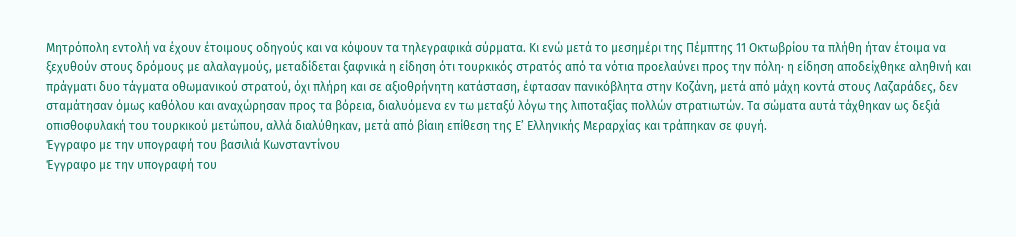Μητρόπολη εντολή να έχουν έτοιμους οδηγούς και να κόψουν τα τηλεγραφικά σύρματα. Κι ενώ μετά το μεσημέρι της Πέμπτης 11 Οκτωβρίου τα πλήθη ήταν έτοιμα να ξεχυθούν στους δρόμους με αλαλαγμούς, μεταδίδεται ξαφνικά η είδηση ότι τουρκικός στρατός από τα νότια προελαύνει προς την πόλη· η είδηση αποδείχθηκε αληθινή και πράγματι δυο τάγματα οθωμανικού στρατού, όχι πλήρη και σε αξιοθρήνητη κατάσταση, έφτασαν πανικόβλητα στην Κοζάνη, μετά από μάχη κοντά στους Λαζαράδες, δεν σταμάτησαν όμως καθόλου και αναχώρησαν προς τα βόρεια, διαλυόμενα εν τω μεταξύ λόγω της λιποταξίας πολλών στρατιωτών. Τα σώματα αυτά τάχθηκαν ως δεξιά οπισθοφυλακή του τουρκικού μετώπου, αλλά διαλύθηκαν, μετά από βίαιη επίθεση της Ε’ Ελληνικής Μεραρχίας και τράπηκαν σε φυγή.
Έγγραφο με την υπογραφή του βασιλιά Κωνσταντίνου
Έγγραφο με την υπογραφή του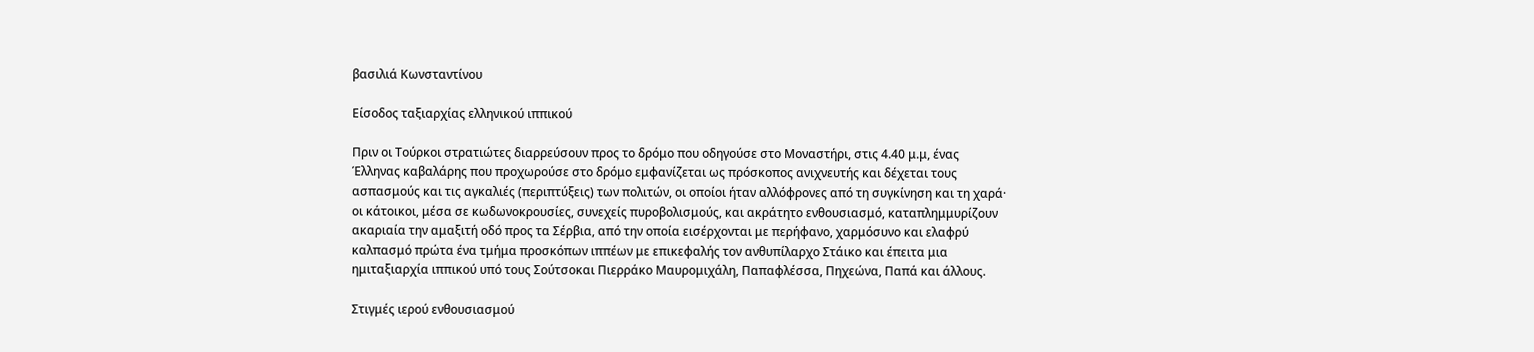βασιλιά Κωνσταντίνου

Είσοδος ταξιαρχίας ελληνικού ιππικού

Πριν οι Τούρκοι στρατιώτες διαρρεύσουν προς το δρόμο που οδηγούσε στο Μοναστήρι, στις 4.40 μ.μ, ένας Έλληνας καβαλάρης που προχωρούσε στο δρόμο εμφανίζεται ως πρόσκοπος ανιχνευτής και δέχεται τους ασπασμούς και τις αγκαλιές (περιπτύξεις) των πολιτών, οι οποίοι ήταν αλλόφρονες από τη συγκίνηση και τη χαρά· οι κάτοικοι, μέσα σε κωδωνοκρουσίες, συνεχείς πυροβολισμούς, και ακράτητο ενθουσιασμό, καταπλημμυρίζουν ακαριαία την αμαξιτή οδό προς τα Σέρβια, από την οποία εισέρχονται με περήφανο, χαρμόσυνο και ελαφρύ καλπασμό πρώτα ένα τμήμα προσκόπων ιππέων με επικεφαλής τον ανθυπίλαρχο Στάικο και έπειτα μια ημιταξιαρχία ιππικού υπό τους Σούτσοκαι Πιερράκο Μαυρομιχάλη, Παπαφλέσσα, Πηχεώνα, Παπά και άλλους.

Στιγμές ιερού ενθουσιασμού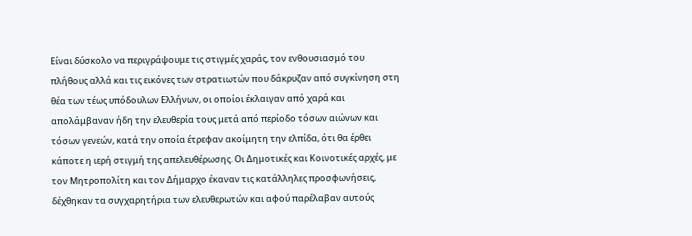Είναι δύσκολο να περιγράψουμε τις στιγμές χαράς, τον ενθουσιασμό του πλήθους αλλά και τις εικόνες των στρατιωτών που δάκρυζαν από συγκίνηση στη θέα των τέως υπόδουλων Ελλήνων, οι οποίοι έκλαιγαν από χαρά και απολάμβαναν ήδη την ελευθερία τους μετά από περίοδο τόσων αιώνων και τόσων γενεών, κατά την οποία έτρεφαν ακοίμητη την ελπίδα, ότι θα έρθει κάποτε η ιερή στιγμή της απελευθέρωσης. Οι Δημοτικές και Κοινοτικές αρχές, με τον Μητροπολίτη και τον Δήμαρχο έκαναν τις κατάλληλες προσφωνήσεις, δέχθηκαν τα συγχαρητήρια των ελευθερωτών και αφού παρέλαβαν αυτούς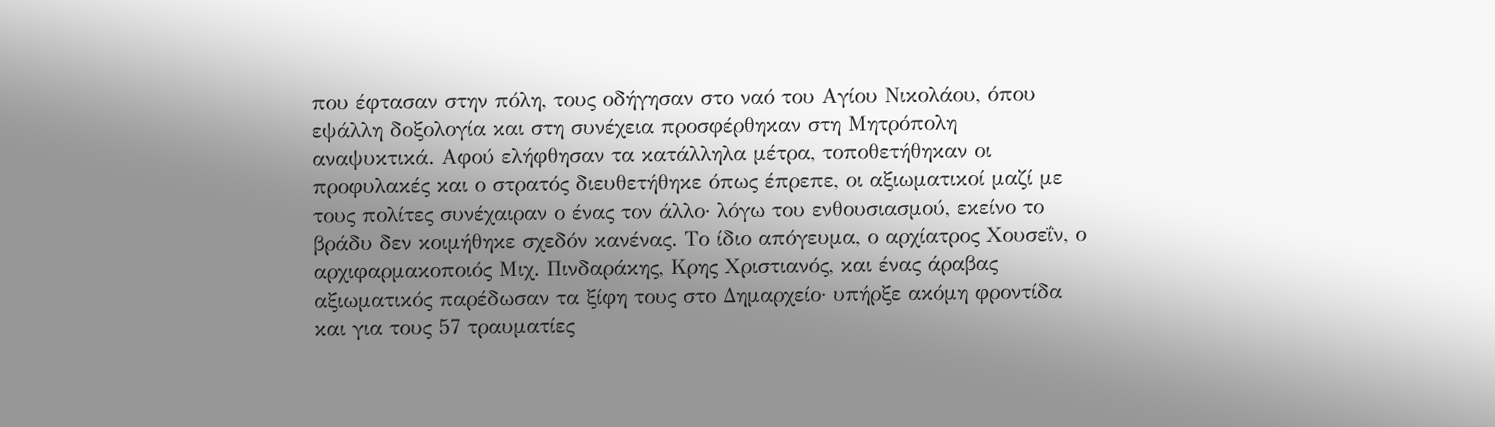που έφτασαν στην πόλη, τους οδήγησαν στο ναό του Αγίου Νικολάου, όπου εψάλλη δοξολογία και στη συνέχεια προσφέρθηκαν στη Μητρόπολη αναψυκτικά. Αφού ελήφθησαν τα κατάλληλα μέτρα, τοποθετήθηκαν οι προφυλακές και ο στρατός διευθετήθηκε όπως έπρεπε, οι αξιωματικοί μαζί με τους πολίτες συνέχαιραν ο ένας τον άλλο· λόγω του ενθουσιασμού, εκείνο το βράδυ δεν κοιμήθηκε σχεδόν κανένας. Το ίδιο απόγευμα, ο αρχίατρος Χουσεΐν, ο αρχιφαρμακοποιός Μιχ. Πινδαράκης, Κρης Χριστιανός, και ένας άραβας αξιωματικός παρέδωσαν τα ξίφη τους στο Δημαρχείο· υπήρξε ακόμη φροντίδα και για τους 57 τραυματίες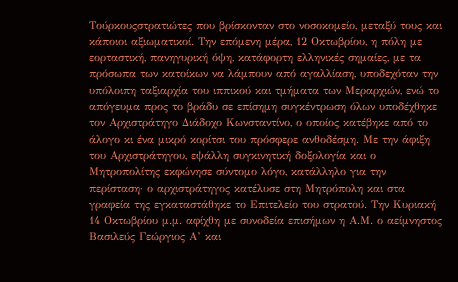Τούρκουςστρατιώτες που βρίσκονταν στο νοσοκομείο, μεταξύ τους και κάποιοι αξιωματικοί. Την επόμενη μέρα, 12 Οκτωβρίου, η πόλη με εορταστική, πανηγυρική όψη, κατάφορτη ελληνικές σημαίες, με τα πρόσωπα των κατοίκων να λάμπουν από αγαλλίαση, υποδεχόταν την υπόλοιπη ταξιαρχία του ιππικού και τμήματα των Μεραρχιών, ενώ το απόγευμα προς το βράδυ σε επίσημη συγκέντρωση όλων υποδέχθηκε τον Αρχιστράτηγο Διάδοχο Κωνσταντίνο, ο οποίος κατέβηκε από το άλογο κι ένα μικρό κορίτσι του πρόσφερε ανθοδέσμη. Με την άφιξη του Αρχιστράτηγου, εψάλλη συγκινητική δοξολογία και ο Μητροπολίτης εκφώνησε σύντομο λόγο, κατάλληλο για την περίσταση· ο αρχιστράτηγος κατέλυσε στη Μητρόπολη και στα γραφεία της εγκαταστάθηκε το Επιτελείο του στρατού. Την Κυριακή 14 Οκτωβρίου μ.μ. αφίχθη με συνοδεία επισήμων η Α.Μ. ο αείμνηστος Βασιλεύς Γεώργιος Α’ και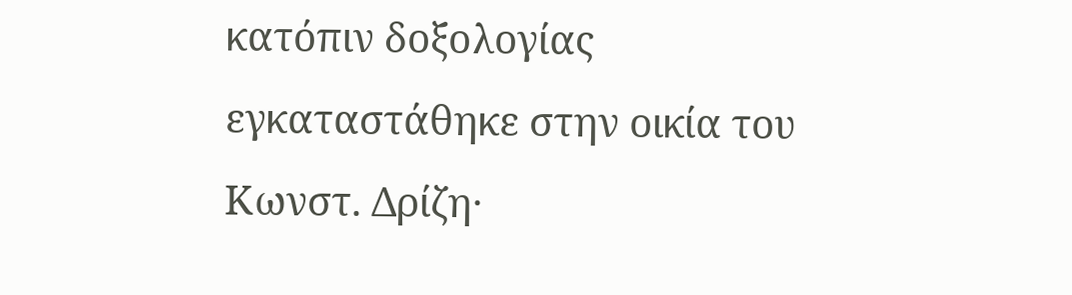κατόπιν δοξολογίας εγκαταστάθηκε στην οικία του Κωνστ. Δρίζη·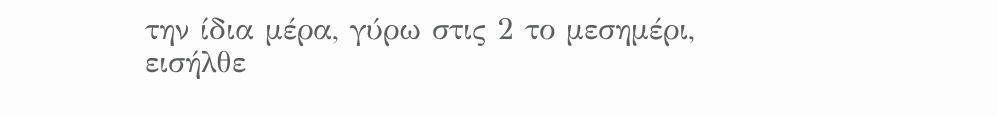την ίδια μέρα, γύρω στις 2 το μεσημέρι, εισήλθε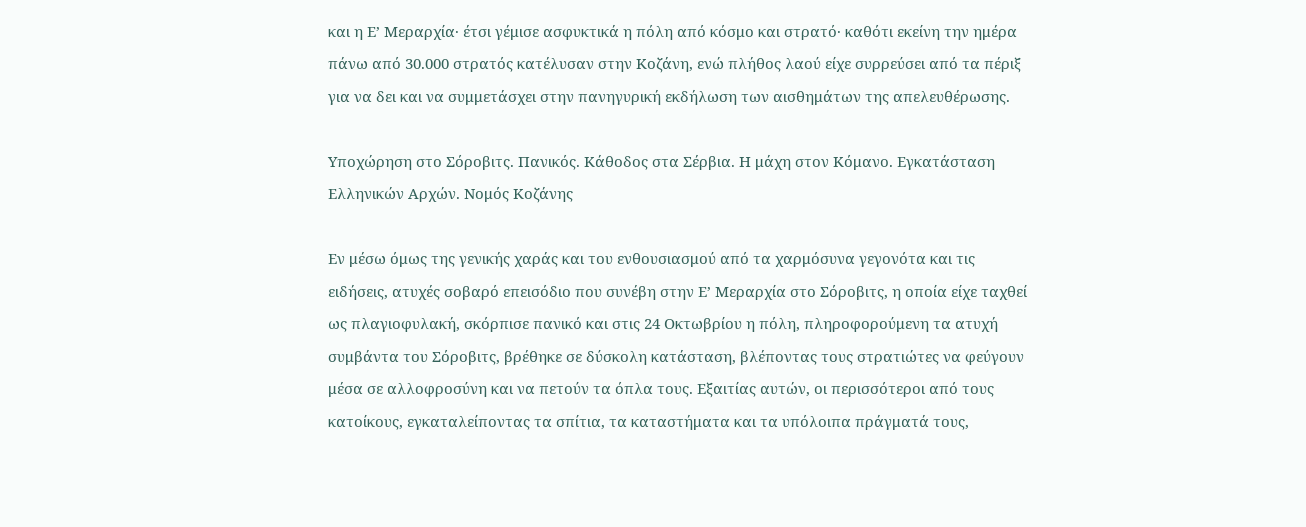και η Ε’ Μεραρχία· έτσι γέμισε ασφυκτικά η πόλη από κόσμο και στρατό· καθότι εκείνη την ημέρα πάνω από 30.000 στρατός κατέλυσαν στην Κοζάνη, ενώ πλήθος λαού είχε συρρεύσει από τα πέριξ για να δει και να συμμετάσχει στην πανηγυρική εκδήλωση των αισθημάτων της απελευθέρωσης.

Υποχώρηση στο Σόροβιτς. Πανικός. Κάθοδος στα Σέρβια. Η μάχη στον Κόμανο. Εγκατάσταση Ελληνικών Αρχών. Νομός Κοζάνης

Εν μέσω όμως της γενικής χαράς και του ενθουσιασμού από τα χαρμόσυνα γεγονότα και τις ειδήσεις, ατυχές σοβαρό επεισόδιο που συνέβη στην Ε’ Μεραρχία στο Σόροβιτς, η οποία είχε ταχθεί ως πλαγιοφυλακή, σκόρπισε πανικό και στις 24 Οκτωβρίου η πόλη, πληροφορούμενη τα ατυχή συμβάντα του Σόροβιτς, βρέθηκε σε δύσκολη κατάσταση, βλέποντας τους στρατιώτες να φεύγουν μέσα σε αλλοφροσύνη και να πετούν τα όπλα τους. Εξαιτίας αυτών, οι περισσότεροι από τους κατοίκους, εγκαταλείποντας τα σπίτια, τα καταστήματα και τα υπόλοιπα πράγματά τους,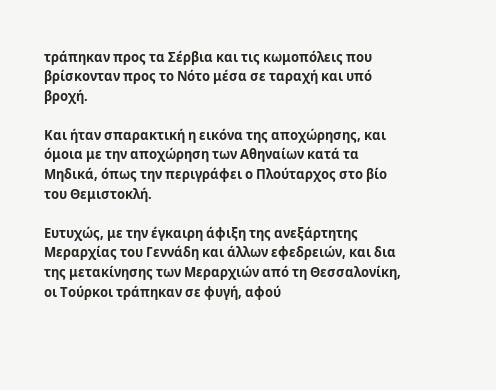τράπηκαν προς τα Σέρβια και τις κωμοπόλεις που βρίσκονταν προς το Νότο μέσα σε ταραχή και υπό βροχή.

Και ήταν σπαρακτική η εικόνα της αποχώρησης, και όμοια με την αποχώρηση των Αθηναίων κατά τα Μηδικά, όπως την περιγράφει ο Πλούταρχος στο βίο του Θεμιστοκλή.

Ευτυχώς, με την έγκαιρη άφιξη της ανεξάρτητης Μεραρχίας του Γεννάδη και άλλων εφεδρειών, και δια της μετακίνησης των Μεραρχιών από τη Θεσσαλονίκη, οι Τούρκοι τράπηκαν σε φυγή, αφού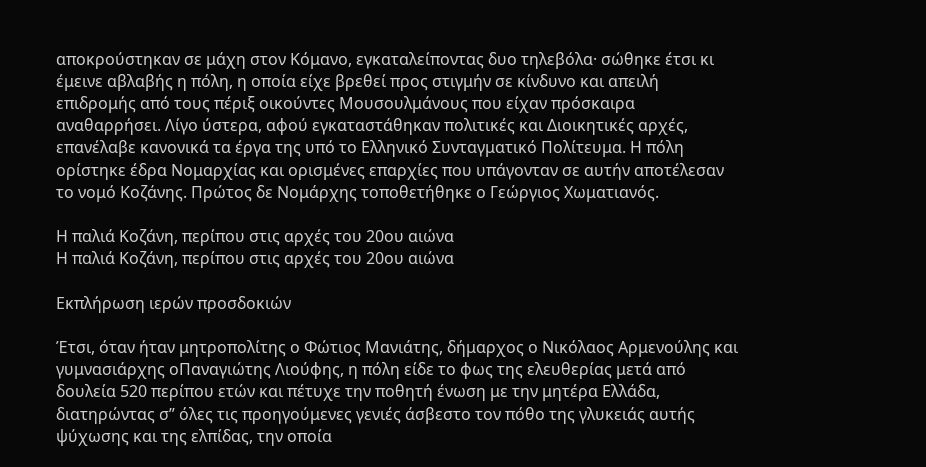αποκρούστηκαν σε μάχη στον Κόμανο, εγκαταλείποντας δυο τηλεβόλα· σώθηκε έτσι κι έμεινε αβλαβής η πόλη, η οποία είχε βρεθεί προς στιγμήν σε κίνδυνο και απειλή επιδρομής από τους πέριξ οικούντες Μουσουλμάνους που είχαν πρόσκαιρα αναθαρρήσει. Λίγο ύστερα, αφού εγκαταστάθηκαν πολιτικές και Διοικητικές αρχές, επανέλαβε κανονικά τα έργα της υπό το Ελληνικό Συνταγματικό Πολίτευμα. Η πόλη ορίστηκε έδρα Νομαρχίας και ορισμένες επαρχίες που υπάγονταν σε αυτήν αποτέλεσαν το νομό Κοζάνης. Πρώτος δε Νομάρχης τοποθετήθηκε ο Γεώργιος Χωματιανός.

Η παλιά Κοζάνη, περίπου στις αρχές του 20ου αιώνα
Η παλιά Κοζάνη, περίπου στις αρχές του 20ου αιώνα

Εκπλήρωση ιερών προσδοκιών

Έτσι, όταν ήταν μητροπολίτης ο Φώτιος Μανιάτης, δήμαρχος ο Νικόλαος Αρμενούλης και γυμνασιάρχης οΠαναγιώτης Λιούφης, η πόλη είδε το φως της ελευθερίας μετά από δουλεία 520 περίπου ετών και πέτυχε την ποθητή ένωση με την μητέρα Ελλάδα, διατηρώντας σ” όλες τις προηγούμενες γενιές άσβεστο τον πόθο της γλυκειάς αυτής ψύχωσης και της ελπίδας, την οποία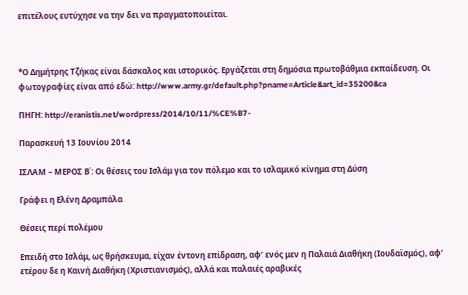επιτέλους ευτύχησε να την δει να πραγματοποιείται.



*Ο Δημήτρης Τζήκας είναι δάσκαλος και ιστορικός. Εργάζεται στη δημόσια πρωτοβάθμια εκπαίδευση. Οι φωτογραφίες είναι από εδώ: http://www.army.gr/default.php?pname=Article&art_id=35200&ca

ΠΗΓΗ: http://eranistis.net/wordpress/2014/10/11/%CE%B7-

Παρασκευή 13 Ιουνίου 2014

ΙΣΛΑΜ – ΜΕΡΟΣ Β΄: Οι θέσεις του Ισλάμ για τον πόλεμο και το ισλαμικό κίνημα στη Δύση

Γράφει η Ελένη Δραμπάλα

Θέσεις περί πολέμου

Επειδή στο Ισλάμ, ως θρήσκευμα, είχαν έντονη επίδραση, αφ’ ενός μεν η Παλαιά Διαθήκη (Ιουδαϊσμός), αφ’ ετέρου δε η Καινή Διαθήκη (Χριστιανισμός), αλλά και παλαιές αραβικές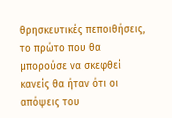θρησκευτικές πεποιθήσεις, το πρώτο που θα μπορούσε να σκεφθεί κανείς θα ήταν ότι οι απόψεις του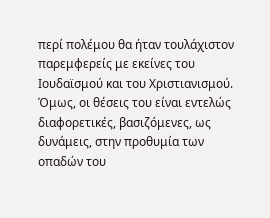περί πολέμου θα ήταν τουλάχιστον παρεμφερείς με εκείνες του Ιουδαϊσμού και του Χριστιανισμού. Όμως, οι θέσεις του είναι εντελώς διαφορετικές, βασιζόμενες, ως δυνάμεις, στην προθυμία των οπαδών του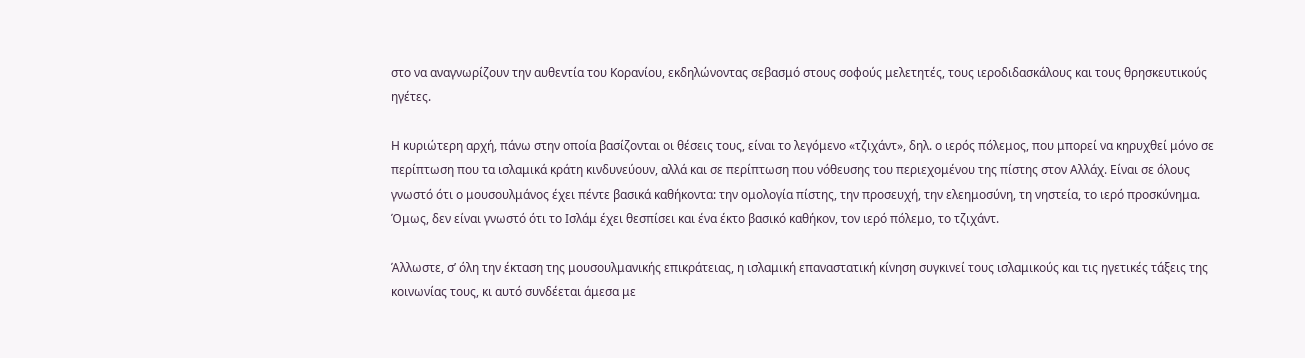στο να αναγνωρίζουν την αυθεντία του Κορανίου, εκδηλώνοντας σεβασμό στους σοφούς μελετητές, τους ιεροδιδασκάλους και τους θρησκευτικούς ηγέτες.

Η κυριώτερη αρχή, πάνω στην οποία βασίζονται οι θέσεις τους, είναι το λεγόμενο «τζιχάντ», δηλ. ο ιερός πόλεμος, που μπορεί να κηρυχθεί μόνο σε περίπτωση που τα ισλαμικά κράτη κινδυνεύουν, αλλά και σε περίπτωση που νόθευσης του περιεχομένου της πίστης στον Αλλάχ. Είναι σε όλους γνωστό ότι ο μουσουλμάνος έχει πέντε βασικά καθήκοντα: την ομολογία πίστης, την προσευχή, την ελεημοσύνη, τη νηστεία, το ιερό προσκύνημα. Όμως, δεν είναι γνωστό ότι το Ισλάμ έχει θεσπίσει και ένα έκτο βασικό καθήκον, τον ιερό πόλεμο, το τζιχάντ.

Άλλωστε, σ’ όλη την έκταση της μουσουλμανικής επικράτειας, η ισλαμική επαναστατική κίνηση συγκινεί τους ισλαμικούς και τις ηγετικές τάξεις της κοινωνίας τους, κι αυτό συνδέεται άμεσα με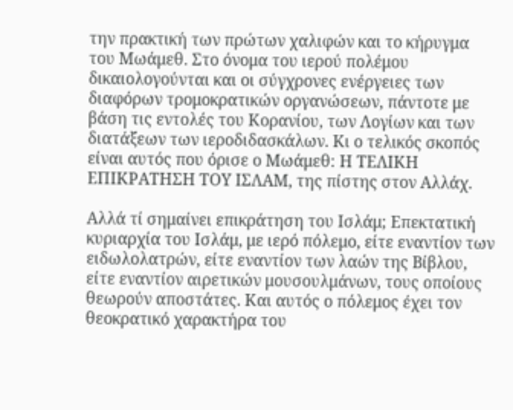την πρακτική των πρώτων χαλιφών και το κήρυγμα του Μωάμεθ. Στο όνομα του ιερού πολέμου δικαιολογούνται και οι σύγχρονες ενέργειες των διαφόρων τρομοκρατικών οργανώσεων, πάντοτε με βάση τις εντολές του Κορανίου, των Λογίων και των διατάξεων των ιεροδιδασκάλων. Κι ο τελικός σκοπός είναι αυτός που όρισε ο Μωάμεθ: Η ΤΕΛΙΚΗ ΕΠΙΚΡΑΤΗΣΗ ΤΟΥ ΙΣΛΑΜ, της πίστης στον Αλλάχ.

Αλλά τί σημαίνει επικράτηση του Ισλάμ; Επεκτατική κυριαρχία του Ισλάμ, με ιερό πόλεμο, είτε εναντίον των ειδωλολατρών, είτε εναντίον των λαών της Βίβλου, είτε εναντίον αιρετικών μουσουλμάνων, τους οποίους θεωρούν αποστάτες. Και αυτός ο πόλεμος έχει τον θεοκρατικό χαρακτήρα του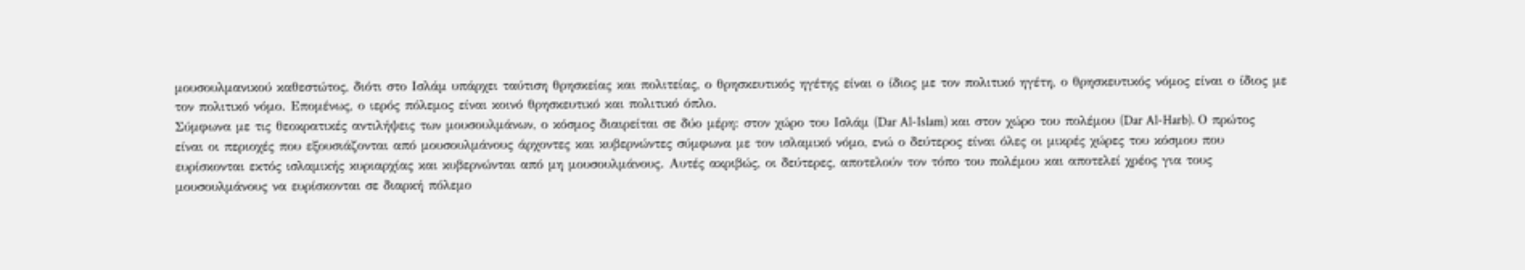μουσουλμανικού καθεστώτος, διότι στο Ισλάμ υπάρχει ταύτιση θρησκείας και πολιτείας, ο θρησκευτικός ηγέτης είναι ο ίδιος με τον πολιτικό ηγέτη, ο θρησκευτικός νόμος είναι ο ίδιος με τον πολιτικό νόμο. Επομένως, ο ιερός πόλεμος είναι κοινό θρησκευτικό και πολιτικό όπλο.
Σύμφωνα με τις θεοκρατικές αντιλήψεις των μουσουλμάνων, ο κόσμος διαιρείται σε δύο μέρη: στον χώρο του Ισλάμ (Dar Al-Islam) και στον χώρο του πολέμου (Dar Al-Harb). Ο πρώτος είναι οι περιοχές που εξουσιάζονται από μουσουλμάνους άρχοντες και κυβερνώντες σύμφωνα με τον ισλαμικό νόμο, ενώ ο δεύτερος είναι όλες οι μικρές χώρες του κόσμου που ευρίσκονται εκτός ισλαμικής κυριαρχίας και κυβερνώνται από μη μουσουλμάνους. Αυτές ακριβώς, οι δεύτερες, αποτελούν τον τόπο του πολέμου και αποτελεί χρέος για τους μουσουλμάνους να ευρίσκονται σε διαρκή πόλεμο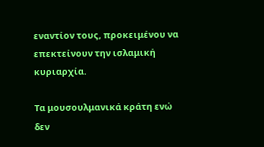εναντίον τους, προκειμένου να επεκτείνουν την ισλαμική κυριαρχία.

Τα μουσουλμανικά κράτη ενώ δεν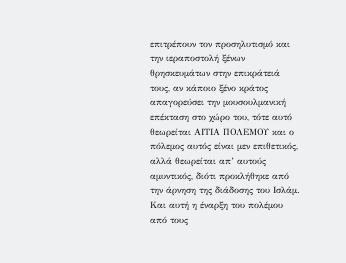επιτρέπουν τον προσηλυτισμό και την ιεραποστολή ξένων θρησκευμάτων στην επικράτειά τους, αν κάποιο ξένο κράτος απαγορεύσει την μουσουλμανική επέκταση στο χώρο του, τότε αυτό θεωρείται ΑΙΤΙΑ ΠΟΛΕΜΟΥ και ο πόλεμος αυτός είναι μεν επιθετικός, αλλά θεωρείται απ’ αυτούς αμυντικός, διότι προκλήθηκε από την άρνηση της διάδοσης του Ισλάμ. Και αυτή η έναρξη του πολέμου από τους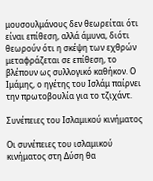μουσουλμάνους δεν θεωρείται ότι είναι επίθεση, αλλά άμυνα, διότι θεωρούν ότι η σκέψη των εχθρών μεταφράζεται σε επίθεση, το βλέπουν ως συλλογικό καθήκον. Ο Ιμάμης, ο ηγέτης του Ισλάμ παίρνει την πρωτοβουλία για το τζιχάντ.

Συνέπειες του Ισλαμικού κινήματος

Οι συνέπειες του ισλαμικού κινήματος στη Δύση θα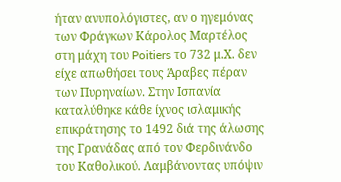ήταν ανυπολόγιστες, αν ο ηγεμόνας των Φράγκων Κάρολος Μαρτέλος στη μάχη του Poitiers το 732 μ.Χ. δεν είχε απωθήσει τους Άραβες πέραν των Πυρηναίων. Στην Ισπανία καταλύθηκε κάθε ίχνος ισλαμικής επικράτησης το 1492 διά της άλωσης της Γρανάδας από τον Φερδινάνδο του Καθολικού. Λαμβάνοντας υπόψιν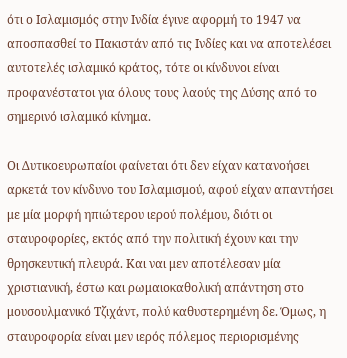ότι ο Ισλαμισμός στην Ινδία έγινε αφορμή το 1947 να αποσπασθεί το Πακιστάν από τις Ινδίες και να αποτελέσει αυτοτελές ισλαμικό κράτος, τότε οι κίνδυνοι είναι προφανέστατοι για όλους τους λαούς της Δύσης από το σημερινό ισλαμικό κίνημα.

Οι Δυτικοευρωπαίοι φαίνεται ότι δεν είχαν κατανοήσει αρκετά τον κίνδυνο του Ισλαμισμού, αφού είχαν απαντήσει με μία μορφή ηπιώτερου ιερού πολέμου, διότι οι σταυροφορίες, εκτός από την πολιτική έχουν και την θρησκευτική πλευρά. Και ναι μεν αποτέλεσαν μία χριστιανική, έστω και ρωμαιοκαθολική απάντηση στο μουσουλμανικό Τζιχάντ, πολύ καθυστερημένη δε. Όμως, η σταυροφορία είναι μεν ιερός πόλεμος περιορισμένης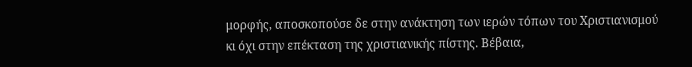μορφής, αποσκοπούσε δε στην ανάκτηση των ιερών τόπων του Χριστιανισμού κι όχι στην επέκταση της χριστιανικής πίστης. Βέβαια,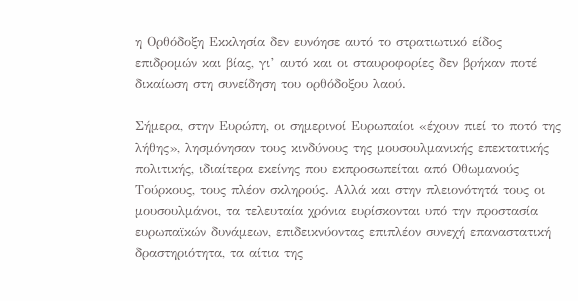η Ορθόδοξη Εκκλησία δεν ευνόησε αυτό το στρατιωτικό είδος επιδρομών και βίας, γι’ αυτό και οι σταυροφορίες δεν βρήκαν ποτέ δικαίωση στη συνείδηση του ορθόδοξου λαού.

Σήμερα, στην Ευρώπη, οι σημερινοί Ευρωπαίοι «έχουν πιεί το ποτό της λήθης», λησμόνησαν τους κινδύνους της μουσουλμανικής επεκτατικής πολιτικής, ιδιαίτερα εκείνης που εκπροσωπείται από Οθωμανούς Τούρκους, τους πλέον σκληρούς. Αλλά και στην πλειονότητά τους οι μουσουλμάνοι, τα τελευταία χρόνια ευρίσκονται υπό την προστασία ευρωπαϊκών δυνάμεων, επιδεικνύοντας επιπλέον συνεχή επαναστατική δραστηριότητα, τα αίτια της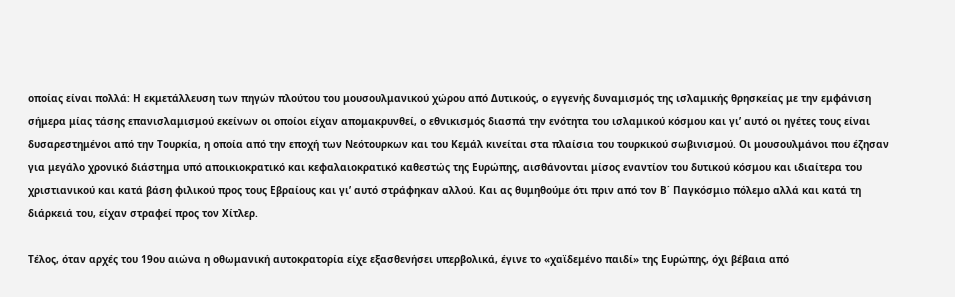οποίας είναι πολλά: Η εκμετάλλευση των πηγών πλούτου του μουσουλμανικού χώρου από Δυτικούς, ο εγγενής δυναμισμός της ισλαμικής θρησκείας με την εμφάνιση σήμερα μίας τάσης επανισλαμισμού εκείνων οι οποίοι είχαν απομακρυνθεί, ο εθνικισμός διασπά την ενότητα του ισλαμικού κόσμου και γι’ αυτό οι ηγέτες τους είναι δυσαρεστημένοι από την Τουρκία, η οποία από την εποχή των Νεότουρκων και του Κεμάλ κινείται στα πλαίσια του τουρκικού σωβινισμού. Οι μουσουλμάνοι που έζησαν για μεγάλο χρονικό διάστημα υπό αποικιοκρατικό και κεφαλαιοκρατικό καθεστώς της Ευρώπης, αισθάνονται μίσος εναντίον του δυτικού κόσμου και ιδιαίτερα του χριστιανικού και κατά βάση φιλικού προς τους Εβραίους και γι’ αυτό στράφηκαν αλλού. Και ας θυμηθούμε ότι πριν από τον Β΄ Παγκόσμιο πόλεμο αλλά και κατά τη διάρκειά του, είχαν στραφεί προς τον Χίτλερ.

Τέλος, όταν αρχές του 19ου αιώνα η οθωμανική αυτοκρατορία είχε εξασθενήσει υπερβολικά, έγινε το «χαϊδεμένο παιδί» της Ευρώπης, όχι βέβαια από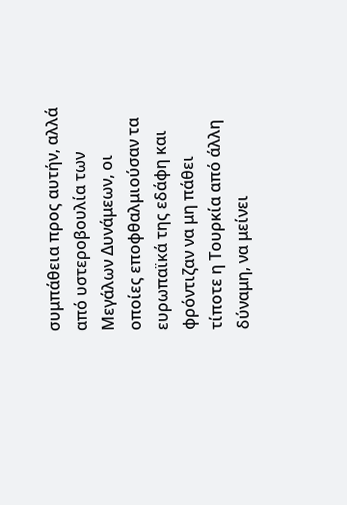συμπάθεια προς αυτήν, αλλά από υστεροβουλία των Μεγάλων Δυνάμεων, οι οποίες εποφθαλμιούσαν τα ευρωπαϊκά της εδάφη και φρόντιζαν να μη πάθει τίποτε η Τουρκία από άλλη δύναμη, να μείνει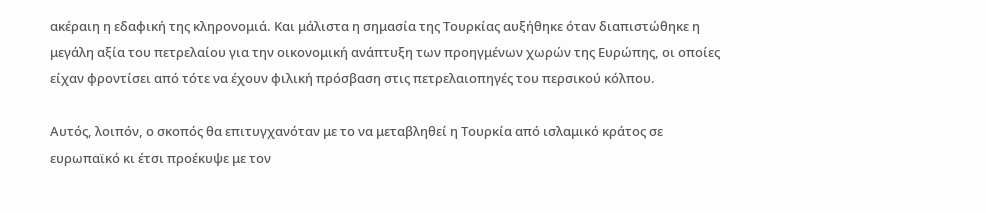ακέραιη η εδαφική της κληρονομιά. Και μάλιστα η σημασία της Τουρκίας αυξήθηκε όταν διαπιστώθηκε η μεγάλη αξία του πετρελαίου για την οικονομική ανάπτυξη των προηγμένων χωρών της Ευρώπης, οι οποίες είχαν φροντίσει από τότε να έχουν φιλική πρόσβαση στις πετρελαιοπηγές του περσικού κόλπου.

Αυτός, λοιπόν, ο σκοπός θα επιτυγχανόταν με το να μεταβληθεί η Τουρκία από ισλαμικό κράτος σε ευρωπαϊκό κι έτσι προέκυψε με τον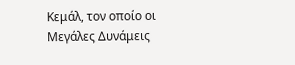Κεμάλ, τον οποίο οι Μεγάλες Δυνάμεις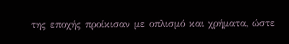της εποχής προίκισαν με οπλισμό και χρήματα, ώστε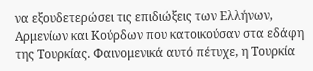να εξουδετερώσει τις επιδιώξεις των Ελλήνων, Αρμενίων και Κούρδων που κατοικούσαν στα εδάφη της Τουρκίας. Φαινομενικά αυτό πέτυχε, η Τουρκία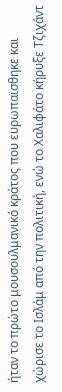ήταν το πρώτο μουσουλμανικό κράτος που ευρωπαϊσθηκε και χώρισε το Ισλάμ από την πολιτική, ενώ το Χαλιφάτο κήρυξε Τζιχάντ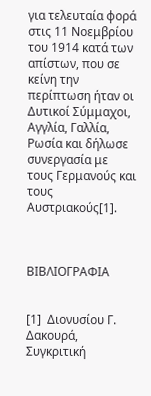για τελευταία φορά στις 11 Νοεμβρίου του 1914 κατά των απίστων, που σε κείνη την περίπτωση ήταν οι Δυτικοί Σύμμαχοι, Αγγλία, Γαλλία, Ρωσία και δήλωσε συνεργασία με τους Γερμανούς και τους Αυστριακούς[1].



ΒΙΒΛΙΟΓΡΑΦΙΑ


[1]  Διονυσίου Γ. Δακουρά, Συγκριτική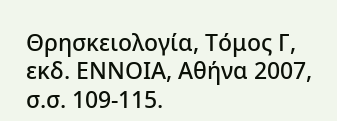Θρησκειολογία, Τόμος Γ, εκδ. ΕΝΝΟΙΑ, Αθήνα 2007, σ.σ. 109-115.